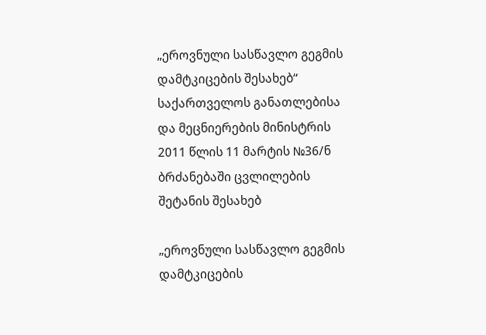„ეროვნული სასწავლო გეგმის დამტკიცების შესახებ“ საქართველოს განათლებისა და მეცნიერების მინისტრის 2011 წლის 11 მარტის №36/ნ ბრძანებაში ცვლილების შეტანის შესახებ

„ეროვნული სასწავლო გეგმის დამტკიცების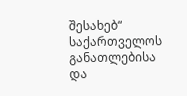შესახებ“ საქართველოს განათლებისა და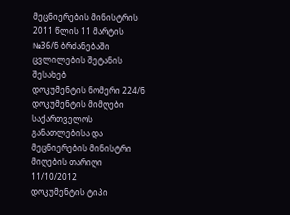მეცნიერების მინისტრის 2011 წლის 11 მარტის №36/ნ ბრძანებაში ცვლილების შეტანის შესახებ
დოკუმენტის ნომერი 224/ნ
დოკუმენტის მიმღები საქართველოს განათლებისა და მეცნიერების მინისტრი
მიღების თარიღი 11/10/2012
დოკუმენტის ტიპი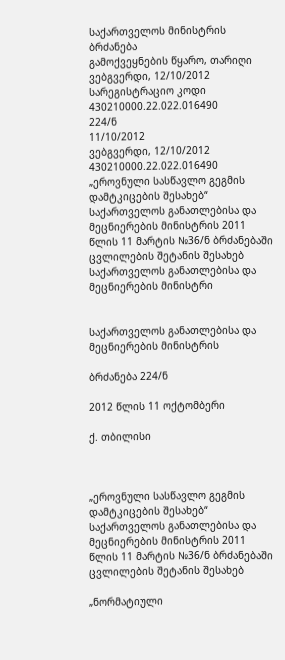საქართველოს მინისტრის ბრძანება
გამოქვეყნების წყარო, თარიღი ვებგვერდი, 12/10/2012
სარეგისტრაციო კოდი 430210000.22.022.016490
224/ნ
11/10/2012
ვებგვერდი, 12/10/2012
430210000.22.022.016490
„ეროვნული სასწავლო გეგმის დამტკიცების შესახებ“ საქართველოს განათლებისა და მეცნიერების მინისტრის 2011 წლის 11 მარტის №36/ნ ბრძანებაში ცვლილების შეტანის შესახებ
საქართველოს განათლებისა და მეცნიერების მინისტრი


საქართველოს განათლებისა და მეცნიერების მინისტრის

ბრძანება 224/ნ

2012 წლის 11 ოქტომბერი

ქ. თბილისი



„ეროვნული სასწავლო გეგმის დამტკიცების შესახებ“ საქართველოს განათლებისა და მეცნიერების მინისტრის 2011 წლის 11 მარტის №36/ნ ბრძანებაში ცვლილების შეტანის შესახებ

„ნორმატიული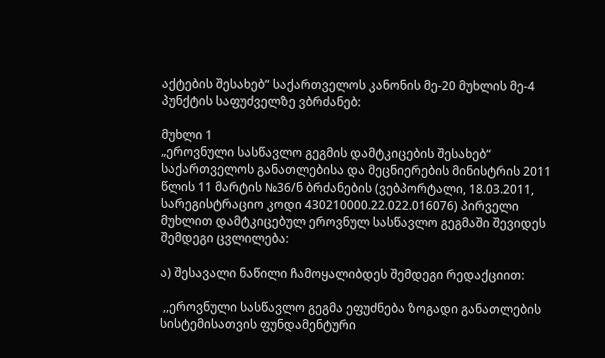აქტების შესახებ“ საქართველოს კანონის მე-20 მუხლის მე-4 პუნქტის საფუძველზე ვბრძანებ:

მუხლი 1
„ეროვნული სასწავლო გეგმის დამტკიცების შესახებ“ საქართველოს განათლებისა და მეცნიერების მინისტრის 2011 წლის 11 მარტის №36/ნ ბრძანების (ვებპორტალი, 18.03.2011, სარეგისტრაციო კოდი 430210000.22.022.016076) პირველი მუხლით დამტკიცებულ ეროვნულ სასწავლო გეგმაში შევიდეს შემდეგი ცვლილება:

ა) შესავალი ნაწილი ჩამოყალიბდეს შემდეგი რედაქციით:

 ,,ეროვნული სასწავლო გეგმა ეფუძნება ზოგადი განათლების სისტემისათვის ფუნდამენტური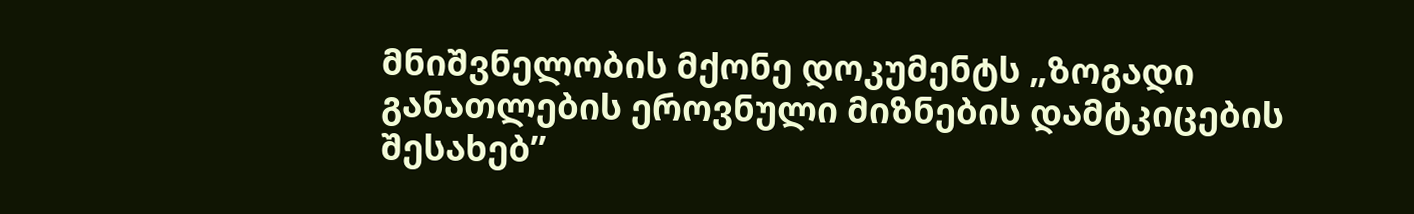მნიშვნელობის მქონე დოკუმენტს „ზოგადი განათლების ეროვნული მიზნების დამტკიცების შესახებ”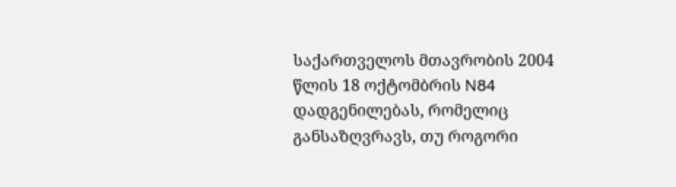საქართველოს მთავრობის 2004 წლის 18 ოქტომბრის N84 დადგენილებას, რომელიც განსაზღვრავს, თუ როგორი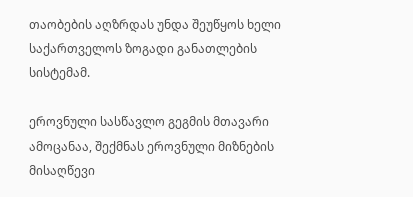თაობების აღზრდას უნდა შეუწყოს ხელი საქართველოს ზოგადი განათლების სისტემამ.

ეროვნული სასწავლო გეგმის მთავარი ამოცანაა, შექმნას ეროვნული მიზნების მისაღწევი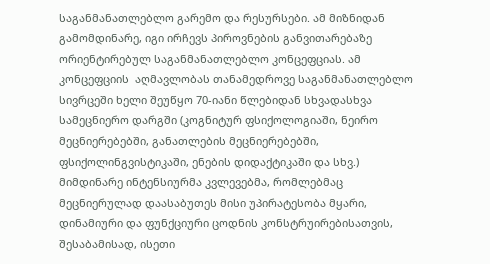საგანმანათლებლო გარემო და რესურსები. ამ მიზნიდან გამომდინარე, იგი ირჩევს პიროვნების განვითარებაზე ორიენტირებულ საგანმანათლებლო კონცეფციას. ამ კონცეფციის  აღმავლობას თანამედროვე საგანმანათლებლო სივრცეში ხელი შეუწყო 70-იანი წლებიდან სხვადასხვა სამეცნიერო დარგში (კოგნიტურ ფსიქოლოგიაში, ნეირო მეცნიერებებში, განათლების მეცნიერებებში, ფსიქოლინგვისტიკაში, ენების დიდაქტიკაში და სხვ.) მიმდინარე ინტენსიურმა კვლევებმა, რომლებმაც მეცნიერულად დაასაბუთეს მისი უპირატესობა მყარი, დინამიური და ფუნქციური ცოდნის კონსტრუირებისათვის, შესაბამისად, ისეთი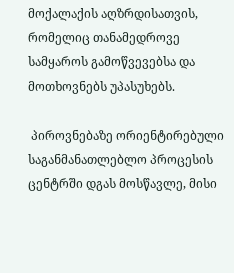მოქალაქის აღზრდისათვის, რომელიც თანამედროვე სამყაროს გამოწვევებსა და  მოთხოვნებს უპასუხებს.

 პიროვნებაზე ორიენტირებული საგანმანათლებლო პროცესის ცენტრში დგას მოსწავლე, მისი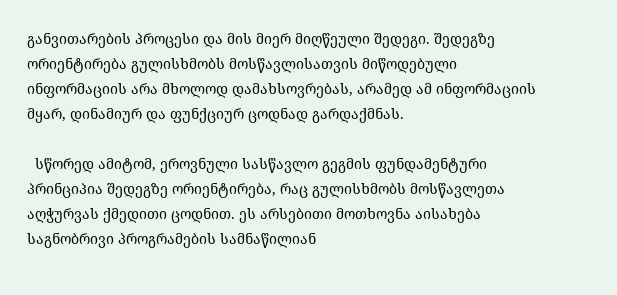განვითარების პროცესი და მის მიერ მიღწეული შედეგი. შედეგზე ორიენტირება გულისხმობს მოსწავლისათვის მიწოდებული ინფორმაციის არა მხოლოდ დამახსოვრებას, არამედ ამ ინფორმაციის მყარ, დინამიურ და ფუნქციურ ცოდნად გარდაქმნას.

  სწორედ ამიტომ, ეროვნული სასწავლო გეგმის ფუნდამენტური პრინციპია შედეგზე ორიენტირება, რაც გულისხმობს მოსწავლეთა აღჭურვას ქმედითი ცოდნით. ეს არსებითი მოთხოვნა აისახება საგნობრივი პროგრამების სამნაწილიან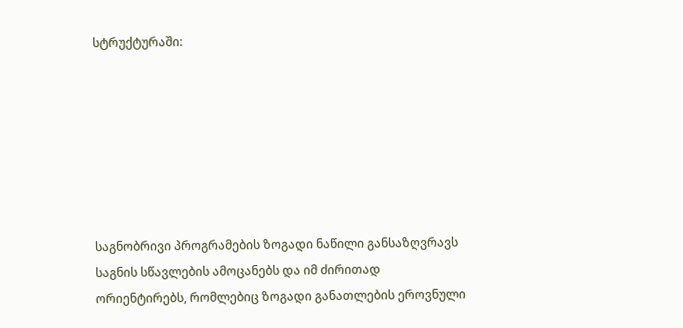სტრუქტურაში:







საგნობრივი პროგრამების ზოგადი ნაწილი განსაზღვრავს საგნის სწავლების ამოცანებს და იმ ძირითად ორიენტირებს, რომლებიც ზოგადი განათლების ეროვნული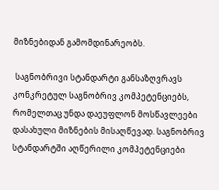მიზნებიდან გამომდინარეობს.

 საგნობრივი სტანდარტი განსაზღვრავს კონკრეტულ საგნობრივ კომპეტენციებს, რომელთაც უნდა დაეუფლონ მოსწავლეები დასახული მიზნების მისაღწევად. საგნობრივ სტანდარტში აღწერილი კომპეტენციები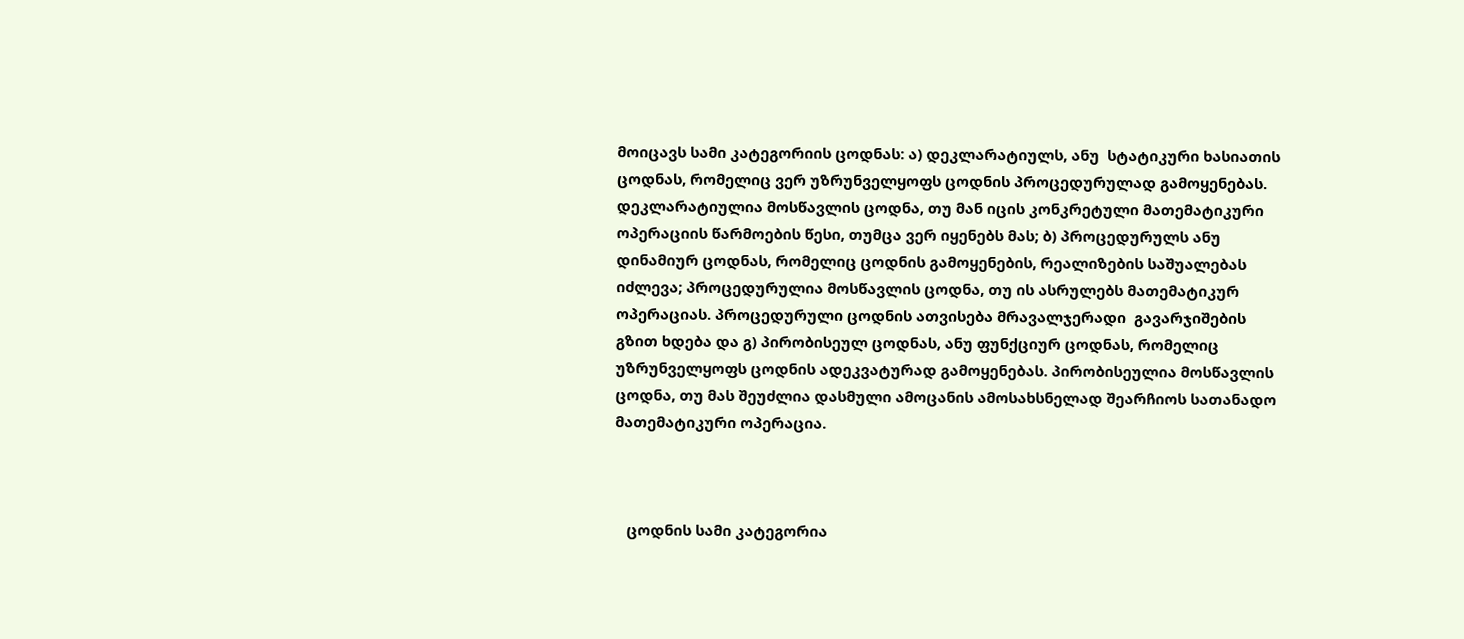მოიცავს სამი კატეგორიის ცოდნას: ა) დეკლარატიულს, ანუ  სტატიკური ხასიათის ცოდნას, რომელიც ვერ უზრუნველყოფს ცოდნის პროცედურულად გამოყენებას. დეკლარატიულია მოსწავლის ცოდნა, თუ მან იცის კონკრეტული მათემატიკური ოპერაციის წარმოების წესი, თუმცა ვერ იყენებს მას; ბ) პროცედურულს ანუ დინამიურ ცოდნას, რომელიც ცოდნის გამოყენების, რეალიზების საშუალებას იძლევა; პროცედურულია მოსწავლის ცოდნა, თუ ის ასრულებს მათემატიკურ ოპერაციას. პროცედურული ცოდნის ათვისება მრავალჯერადი  გავარჯიშების გზით ხდება და გ) პირობისეულ ცოდნას, ანუ ფუნქციურ ცოდნას, რომელიც უზრუნველყოფს ცოდნის ადეკვატურად გამოყენებას. პირობისეულია მოსწავლის ცოდნა, თუ მას შეუძლია დასმული ამოცანის ამოსახსნელად შეარჩიოს სათანადო მათემატიკური ოპერაცია.



   ცოდნის სამი კატეგორია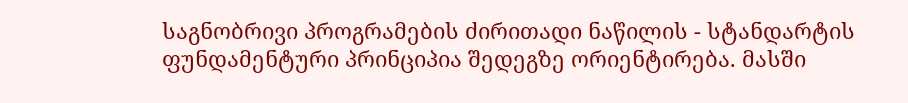საგნობრივი პროგრამების ძირითადი ნაწილის - სტანდარტის  ფუნდამენტური პრინციპია შედეგზე ორიენტირება. მასში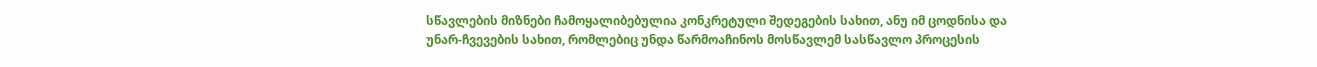სწავლების მიზნები ჩამოყალიბებულია კონკრეტული შედეგების სახით, ანუ იმ ცოდნისა და უნარ-ჩვევების სახით, რომლებიც უნდა წარმოაჩინოს მოსწავლემ სასწავლო პროცესის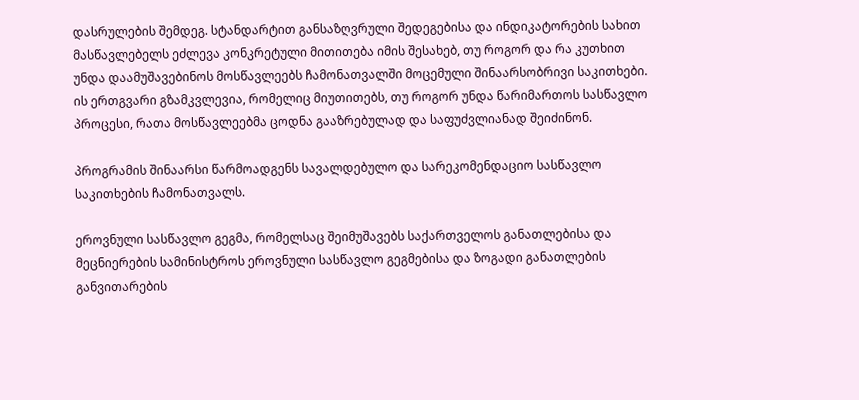დასრულების შემდეგ. სტანდარტით განსაზღვრული შედეგებისა და ინდიკატორების სახით მასწავლებელს ეძლევა კონკრეტული მითითება იმის შესახებ, თუ როგორ და რა კუთხით უნდა დაამუშავებინოს მოსწავლეებს ჩამონათვალში მოცემული შინაარსობრივი საკითხები. ის ერთგვარი გზამკვლევია, რომელიც მიუთითებს, თუ როგორ უნდა წარიმართოს სასწავლო პროცესი, რათა მოსწავლეებმა ცოდნა გააზრებულად და საფუძვლიანად შეიძინონ.

პროგრამის შინაარსი წარმოადგენს სავალდებულო და სარეკომენდაციო სასწავლო საკითხების ჩამონათვალს.

ეროვნული სასწავლო გეგმა, რომელსაც შეიმუშავებს საქართველოს განათლებისა და მეცნიერების სამინისტროს ეროვნული სასწავლო გეგმებისა და ზოგადი განათლების განვითარების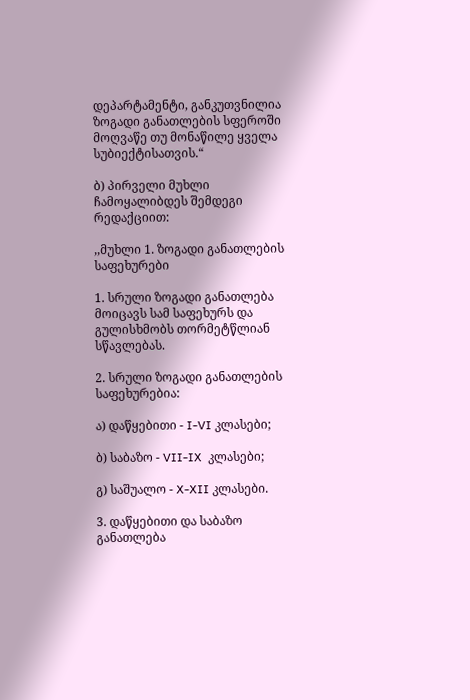დეპარტამენტი, განკუთვნილია ზოგადი განათლების სფეროში მოღვაწე თუ მონაწილე ყველა სუბიექტისათვის.“

ბ) პირველი მუხლი ჩამოყალიბდეს შემდეგი რედაქციით:

,,მუხლი 1. ზოგადი განათლების საფეხურები

1. სრული ზოგადი განათლება მოიცავს სამ საფეხურს და გულისხმობს თორმეტწლიან სწავლებას.

2. სრული ზოგადი განათლების საფეხურებია:

ა) დაწყებითი - I-VI კლასები;

ბ) საბაზო - VII-IX  კლასები;

გ) საშუალო - X-XII კლასები.

3. დაწყებითი და საბაზო განათლება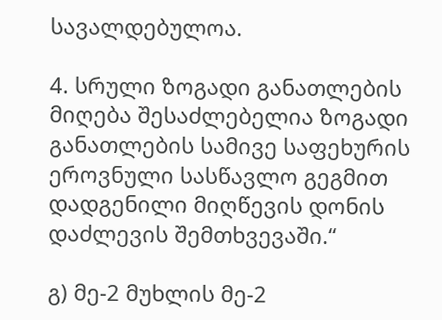სავალდებულოა.

4. სრული ზოგადი განათლების მიღება შესაძლებელია ზოგადი განათლების სამივე საფეხურის ეროვნული სასწავლო გეგმით დადგენილი მიღწევის დონის დაძლევის შემთხვევაში.“

გ) მე-2 მუხლის მე-2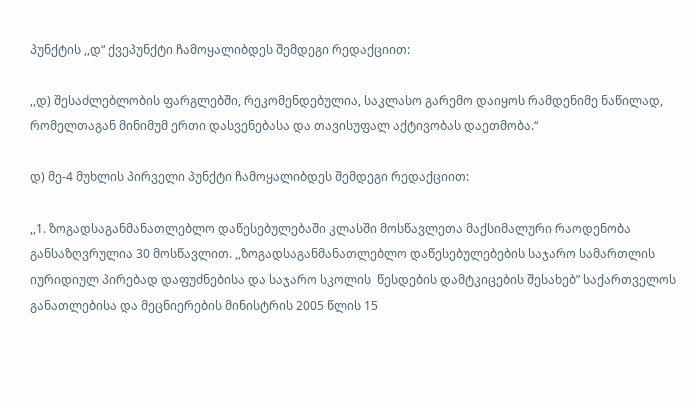პუნქტის ,,დ“ ქვეპუნქტი ჩამოყალიბდეს შემდეგი რედაქციით:

,,დ) შესაძლებლობის ფარგლებში, რეკომენდებულია, საკლასო გარემო დაიყოს რამდენიმე ნაწილად, რომელთაგან მინიმუმ ერთი დასვენებასა და თავისუფალ აქტივობას დაეთმობა.“

დ) მე-4 მუხლის პირველი პუნქტი ჩამოყალიბდეს შემდეგი რედაქციით:

,,1. ზოგადსაგანმანათლებლო დაწესებულებაში კლასში მოსწავლეთა მაქსიმალური რაოდენობა განსაზღვრულია 30 მოსწავლით. ,,ზოგადსაგანმანათლებლო დაწესებულებების საჯარო სამართლის იურიდიულ პირებად დაფუძნებისა და საჯარო სკოლის  წესდების დამტკიცების შესახებ” საქართველოს განათლებისა და მეცნიერების მინისტრის 2005 წლის 15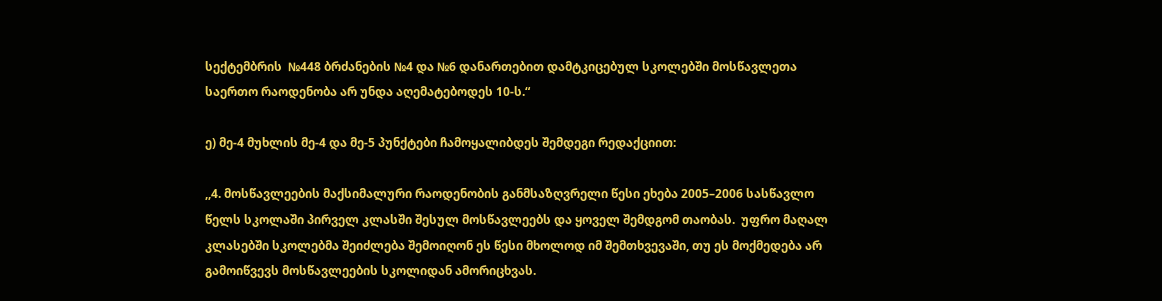სექტემბრის  №448 ბრძანების №4 და №6 დანართებით დამტკიცებულ სკოლებში მოსწავლეთა საერთო რაოდენობა არ უნდა აღემატებოდეს 10-ს.“

ე) მე-4 მუხლის მე-4 და მე-5 პუნქტები ჩამოყალიბდეს შემდეგი რედაქციით:

,,4. მოსწავლეების მაქსიმალური რაოდენობის განმსაზღვრელი წესი ეხება 2005–2006 სასწავლო წელს სკოლაში პირველ კლასში შესულ მოსწავლეებს და ყოველ შემდგომ თაობას.  უფრო მაღალ კლასებში სკოლებმა შეიძლება შემოიღონ ეს წესი მხოლოდ იმ შემთხვევაში, თუ ეს მოქმედება არ გამოიწვევს მოსწავლეების სკოლიდან ამორიცხვას.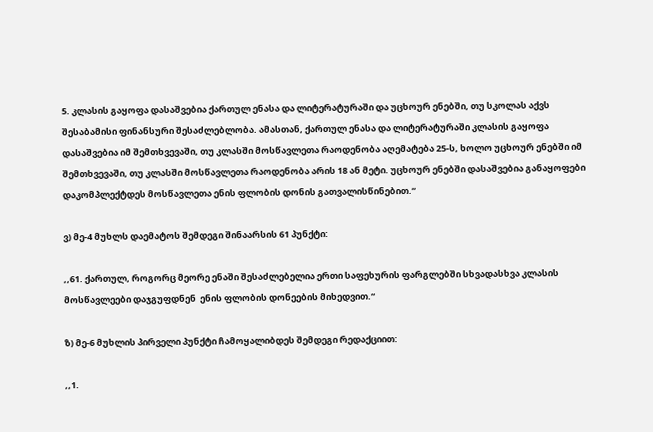5. კლასის გაყოფა დასაშვებია ქართულ ენასა და ლიტერატურაში და უცხოურ ენებში, თუ სკოლას აქვს შესაბამისი ფინანსური შესაძლებლობა. ამასთან, ქართულ ენასა და ლიტერატურაში კლასის გაყოფა დასაშვებია იმ შემთხვევაში, თუ კლასში მოსწავლეთა რაოდენობა აღემატება 25-ს, ხოლო უცხოურ ენებში იმ შემთხვევაში, თუ კლასში მოსწავლეთა რაოდენობა არის 18 ან მეტი. უცხოურ ენებში დასაშვებია განაყოფები დაკომპლექტდეს მოსწავლეთა ენის ფლობის დონის გათვალისწინებით.“

ვ) მე-4 მუხლს დაემატოს შემდეგი შინაარსის 61 პუნქტი:

,,61. ქართულ, როგორც მეორე ენაში შესაძლებელია ერთი საფეხურის ფარგლებში სხვადასხვა კლასის მოსწავლეები დაჯგუფდნენ  ენის ფლობის დონეების მიხედვით.“

ზ) მე-6 მუხლის პირველი პუნქტი ჩამოყალიბდეს შემდეგი რედაქციით:

,,1.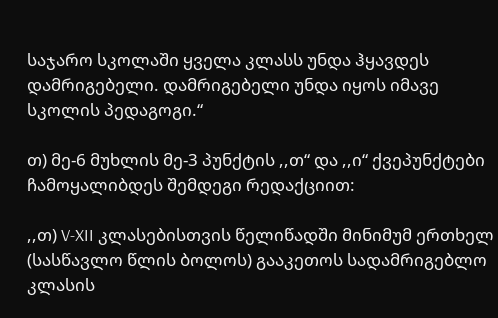საჯარო სკოლაში ყველა კლასს უნდა ჰყავდეს დამრიგებელი. დამრიგებელი უნდა იყოს იმავე სკოლის პედაგოგი.“

თ) მე-6 მუხლის მე-3 პუნქტის ,,თ“ და ,,ი“ ქვეპუნქტები ჩამოყალიბდეს შემდეგი რედაქციით:

,,თ) V-XII კლასებისთვის წელიწადში მინიმუმ ერთხელ (სასწავლო წლის ბოლოს) გააკეთოს სადამრიგებლო კლასის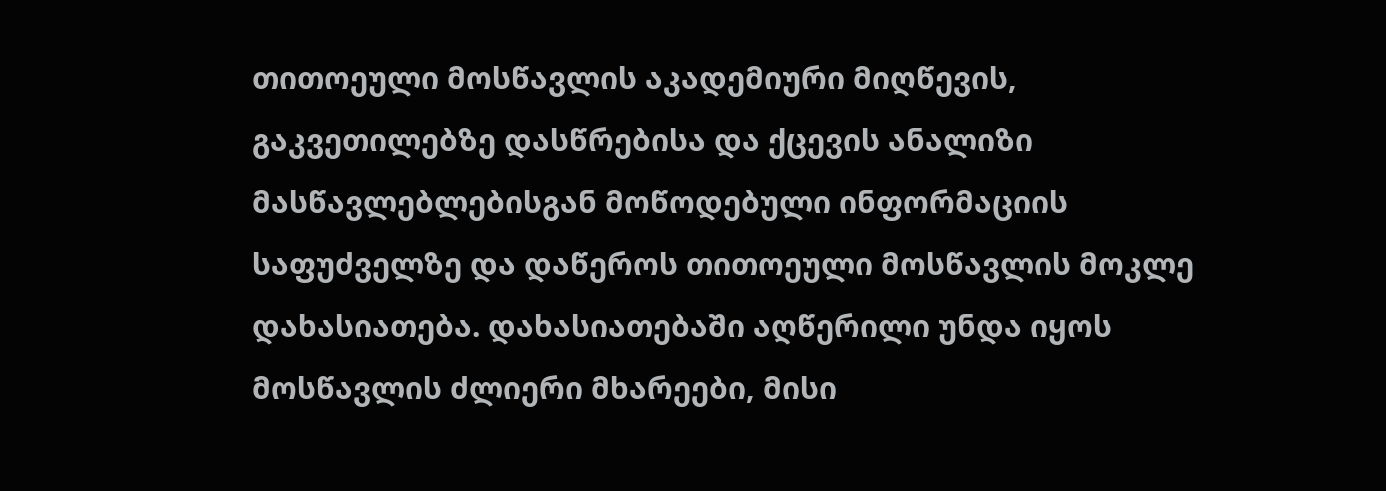თითოეული მოსწავლის აკადემიური მიღწევის, გაკვეთილებზე დასწრებისა და ქცევის ანალიზი მასწავლებლებისგან მოწოდებული ინფორმაციის საფუძველზე და დაწეროს თითოეული მოსწავლის მოკლე დახასიათება. დახასიათებაში აღწერილი უნდა იყოს მოსწავლის ძლიერი მხარეები, მისი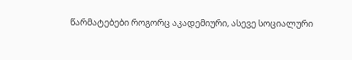წარმატებები როგორც აკადემიური, ასევე სოციალური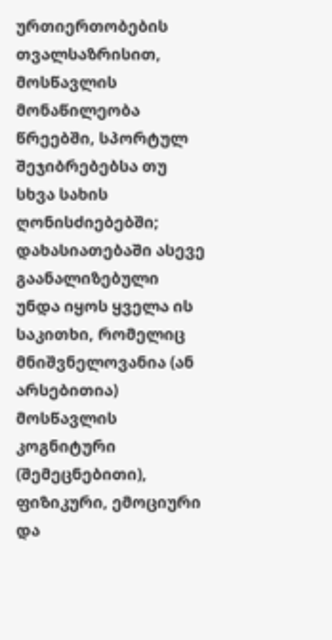ურთიერთობების თვალსაზრისით, მოსწავლის მონაწილეობა წრეებში, სპორტულ შეჯიბრებებსა თუ სხვა სახის ღონისძიებებში; დახასიათებაში ასევე  გაანალიზებული უნდა იყოს ყველა ის საკითხი, რომელიც მნიშვნელოვანია (ან არსებითია)  მოსწავლის კოგნიტური (შემეცნებითი), ფიზიკური, ემოციური და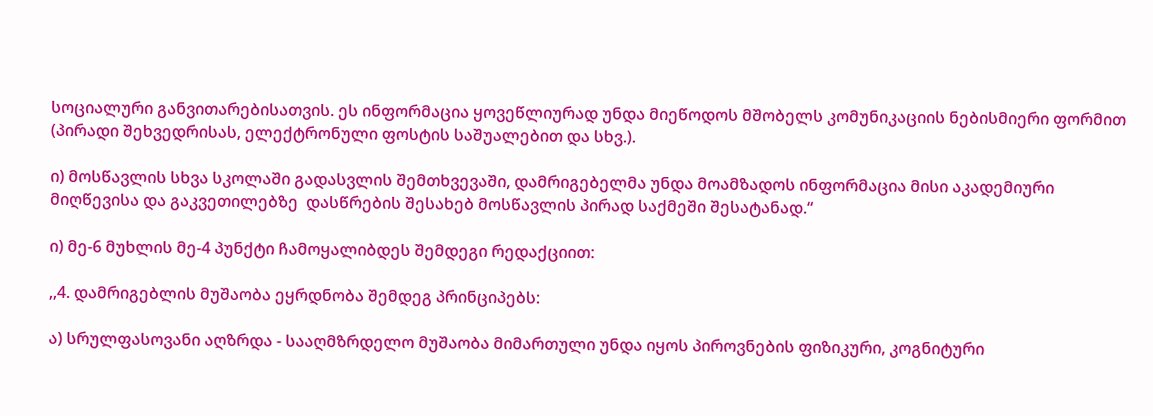სოციალური განვითარებისათვის. ეს ინფორმაცია ყოვეწლიურად უნდა მიეწოდოს მშობელს კომუნიკაციის ნებისმიერი ფორმით (პირადი შეხვედრისას, ელექტრონული ფოსტის საშუალებით და სხვ.).

ი) მოსწავლის სხვა სკოლაში გადასვლის შემთხვევაში, დამრიგებელმა უნდა მოამზადოს ინფორმაცია მისი აკადემიური მიღწევისა და გაკვეთილებზე  დასწრების შესახებ მოსწავლის პირად საქმეში შესატანად.“

ი) მე-6 მუხლის მე-4 პუნქტი ჩამოყალიბდეს შემდეგი რედაქციით:

,,4. დამრიგებლის მუშაობა ეყრდნობა შემდეგ პრინციპებს:

ა) სრულფასოვანი აღზრდა - სააღმზრდელო მუშაობა მიმართული უნდა იყოს პიროვნების ფიზიკური, კოგნიტური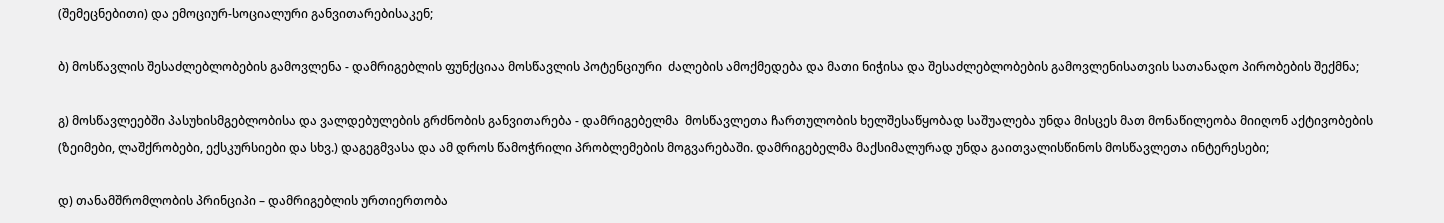(შემეცნებითი) და ემოციურ-სოციალური განვითარებისაკენ;

ბ) მოსწავლის შესაძლებლობების გამოვლენა - დამრიგებლის ფუნქციაა მოსწავლის პოტენციური  ძალების ამოქმედება და მათი ნიჭისა და შესაძლებლობების გამოვლენისათვის სათანადო პირობების შექმნა;

გ) მოსწავლეებში პასუხისმგებლობისა და ვალდებულების გრძნობის განვითარება - დამრიგებელმა  მოსწავლეთა ჩართულობის ხელშესაწყობად საშუალება უნდა მისცეს მათ მონაწილეობა მიიღონ აქტივობების (ზეიმები, ლაშქრობები, ექსკურსიები და სხვ.) დაგეგმვასა და ამ დროს წამოჭრილი პრობლემების მოგვარებაში. დამრიგებელმა მაქსიმალურად უნდა გაითვალისწინოს მოსწავლეთა ინტერესები;

დ) თანამშრომლობის პრინციპი – დამრიგებლის ურთიერთობა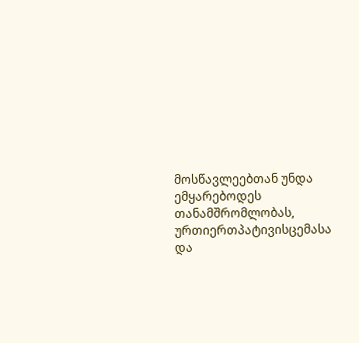მოსწავლეებთან უნდა ემყარებოდეს თანამშრომლობას, ურთიერთპატივისცემასა და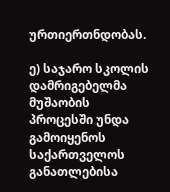ურთიერთნდობას.

ე) საჯარო სკოლის დამრიგებელმა მუშაობის პროცესში უნდა გამოიყენოს საქართველოს განათლებისა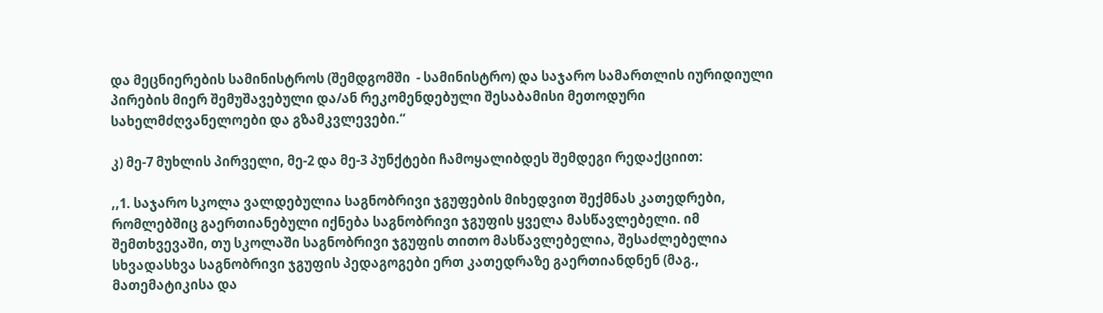და მეცნიერების სამინისტროს (შემდგომში  - სამინისტრო) და საჯარო სამართლის იურიდიული პირების მიერ შემუშავებული და/ან რეკომენდებული შესაბამისი მეთოდური სახელმძღვანელოები და გზამკვლევები.“

კ) მე-7 მუხლის პირველი, მე-2 და მე-3 პუნქტები ჩამოყალიბდეს შემდეგი რედაქციით:

,,1. საჯარო სკოლა ვალდებულია საგნობრივი ჯგუფების მიხედვით შექმნას კათედრები, რომლებშიც გაერთიანებული იქნება საგნობრივი ჯგუფის ყველა მასწავლებელი. იმ შემთხვევაში, თუ სკოლაში საგნობრივი ჯგუფის თითო მასწავლებელია, შესაძლებელია სხვადასხვა საგნობრივი ჯგუფის პედაგოგები ერთ კათედრაზე გაერთიანდნენ (მაგ., მათემატიკისა და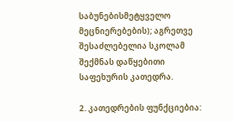საბუნებისმეტყველო მეცნიერებების); აგრეთვე შესაძლებელია სკოლამ შექმნას დაწყებითი საფეხურის კათედრა.

2. კათედრების ფუნქციებია: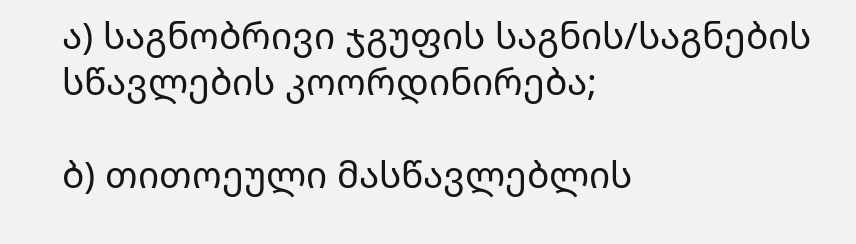ა) საგნობრივი ჯგუფის საგნის/საგნების სწავლების კოორდინირება;

ბ) თითოეული მასწავლებლის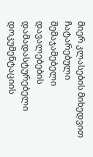მიერ კლასების მიხედვით ჩატარებული შემაჯამებელი დავალებების დამადასტურებელი დოკუმენტაციის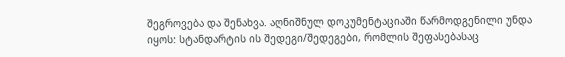შეგროვება და შენახვა. აღნიშნულ დოკუმენტაციაში წარმოდგენილი უნდა იყოს: სტანდარტის ის შედეგი/შედეგები, რომლის შეფასებასაც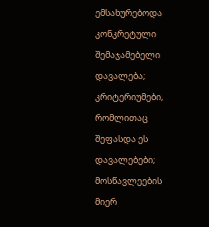ემსახურებოდა კონკრეტული შემაჯამებელი დავალება; კრიტერიუმები, რომლითაც შეფასდა ეს დავალებები; მოსწავლეების მიერ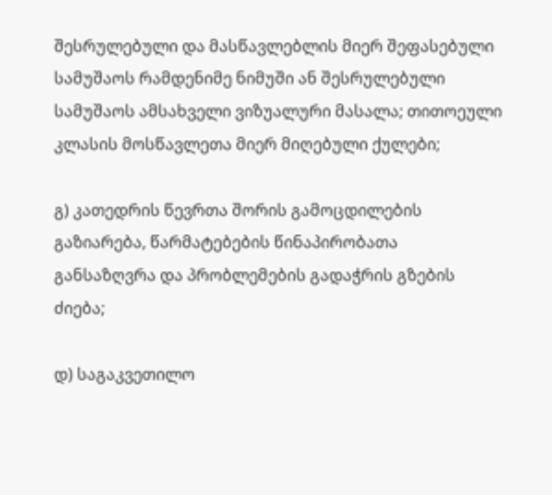შესრულებული და მასწავლებლის მიერ შეფასებული სამუშაოს რამდენიმე ნიმუში ან შესრულებული სამუშაოს ამსახველი ვიზუალური მასალა; თითოეული კლასის მოსწავლეთა მიერ მიღებული ქულები;

გ) კათედრის წევრთა შორის გამოცდილების გაზიარება, წარმატებების წინაპირობათა განსაზღვრა და პრობლემების გადაჭრის გზების ძიება;

დ) საგაკვეთილო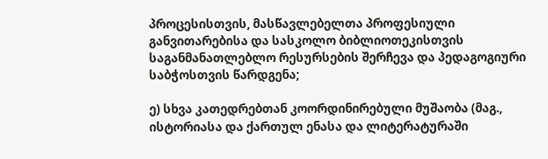პროცესისთვის, მასწავლებელთა პროფესიული განვითარებისა და სასკოლო ბიბლიოთეკისთვის საგანმანათლებლო რესურსების შერჩევა და პედაგოგიური საბჭოსთვის წარდგენა;

ე) სხვა კათედრებთან კოორდინირებული მუშაობა (მაგ., ისტორიასა და ქართულ ენასა და ლიტერატურაში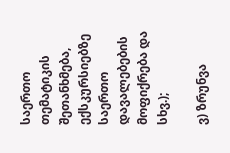საერთო თემატიკის შეთანხმება, ექსკურსიებზე საერთო დავალებების მოფიქრება და სხვ.);

ვ) ზრუნვა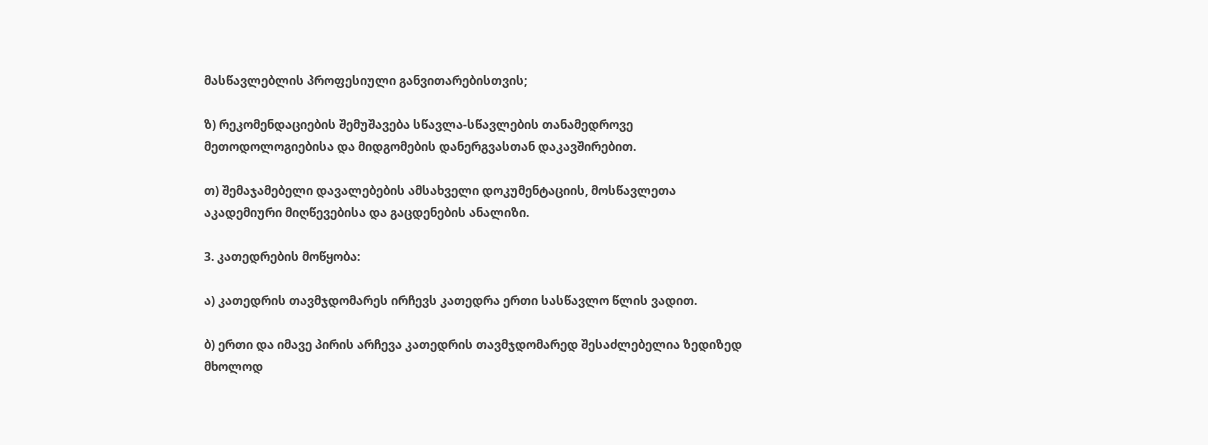მასწავლებლის პროფესიული განვითარებისთვის;

ზ) რეკომენდაციების შემუშავება სწავლა-სწავლების თანამედროვე მეთოდოლოგიებისა და მიდგომების დანერგვასთან დაკავშირებით.

თ) შემაჯამებელი დავალებების ამსახველი დოკუმენტაციის, მოსწავლეთა აკადემიური მიღწევებისა და გაცდენების ანალიზი.

3. კათედრების მოწყობა:

ა) კათედრის თავმჯდომარეს ირჩევს კათედრა ერთი სასწავლო წლის ვადით.

ბ) ერთი და იმავე პირის არჩევა კათედრის თავმჯდომარედ შესაძლებელია ზედიზედ მხოლოდ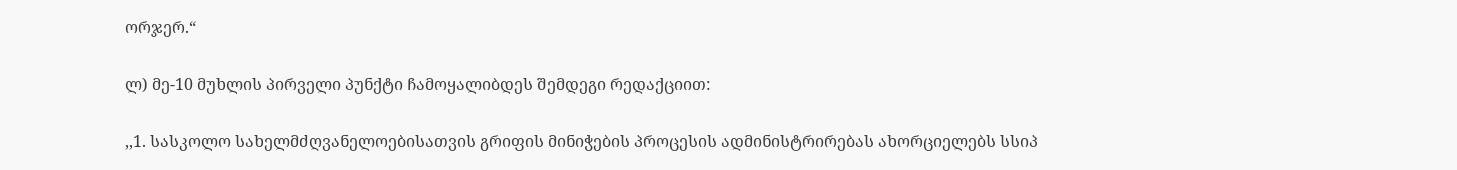ორჯერ.“

ლ) მე-10 მუხლის პირველი პუნქტი ჩამოყალიბდეს შემდეგი რედაქციით:

,,1. სასკოლო სახელმძღვანელოებისათვის გრიფის მინიჭების პროცესის ადმინისტრირებას ახორციელებს სსიპ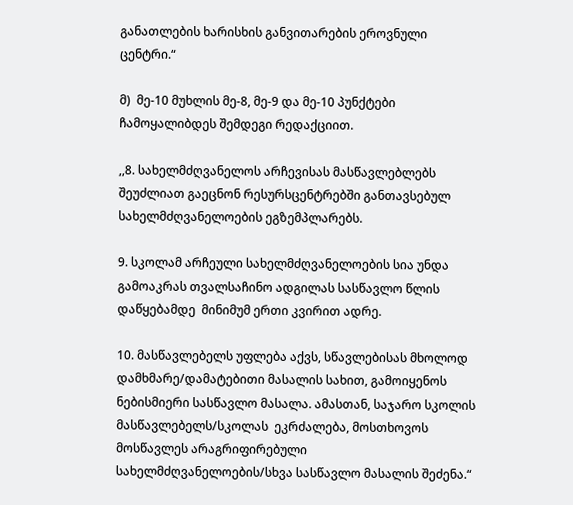განათლების ხარისხის განვითარების ეროვნული ცენტრი.“

მ)  მე-10 მუხლის მე-8, მე-9 და მე-10 პუნქტები ჩამოყალიბდეს შემდეგი რედაქციით.

,,8. სახელმძღვანელოს არჩევისას მასწავლებლებს შეუძლიათ გაეცნონ რესურსცენტრებში განთავსებულ სახელმძღვანელოების ეგზემპლარებს.

9. სკოლამ არჩეული სახელმძღვანელოების სია უნდა გამოაკრას თვალსაჩინო ადგილას სასწავლო წლის დაწყებამდე  მინიმუმ ერთი კვირით ადრე.

10. მასწავლებელს უფლება აქვს, სწავლებისას მხოლოდ დამხმარე/დამატებითი მასალის სახით, გამოიყენოს ნებისმიერი სასწავლო მასალა. ამასთან, საჯარო სკოლის მასწავლებელს/სკოლას  ეკრძალება, მოსთხოვოს მოსწავლეს არაგრიფირებული სახელმძღვანელოების/სხვა სასწავლო მასალის შეძენა.“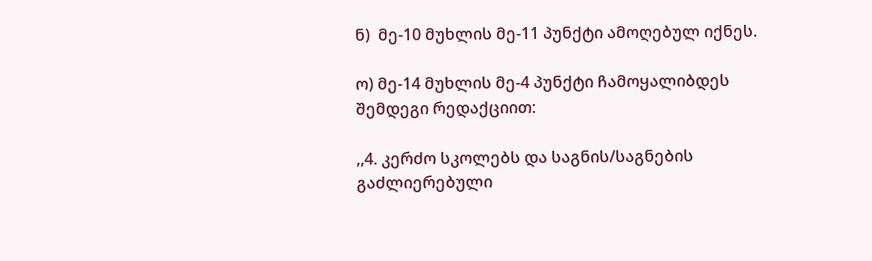ნ)  მე-10 მუხლის მე-11 პუნქტი ამოღებულ იქნეს.

ო) მე-14 მუხლის მე-4 პუნქტი ჩამოყალიბდეს შემდეგი რედაქციით:

,,4. კერძო სკოლებს და საგნის/საგნების გაძლიერებული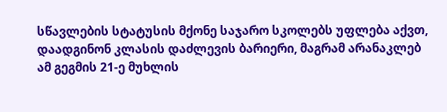სწავლების სტატუსის მქონე საჯარო სკოლებს უფლება აქვთ, დაადგინონ კლასის დაძლევის ბარიერი, მაგრამ არანაკლებ ამ გეგმის 21-ე მუხლის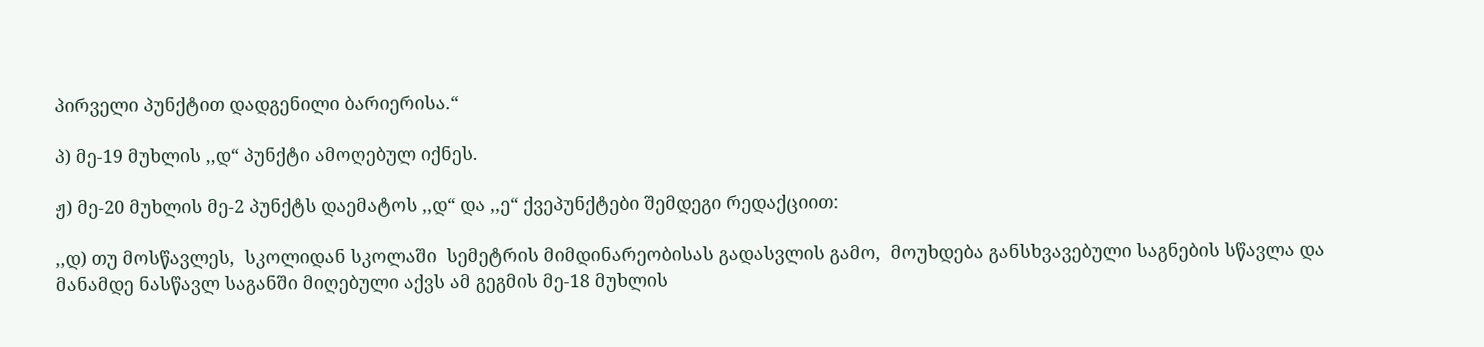პირველი პუნქტით დადგენილი ბარიერისა.“

პ) მე-19 მუხლის ,,დ“ პუნქტი ამოღებულ იქნეს.

ჟ) მე-20 მუხლის მე-2 პუნქტს დაემატოს ,,დ“ და ,,ე“ ქვეპუნქტები შემდეგი რედაქციით:

,,დ) თუ მოსწავლეს,  სკოლიდან სკოლაში  სემეტრის მიმდინარეობისას გადასვლის გამო,  მოუხდება განსხვავებული საგნების სწავლა და მანამდე ნასწავლ საგანში მიღებული აქვს ამ გეგმის მე-18 მუხლის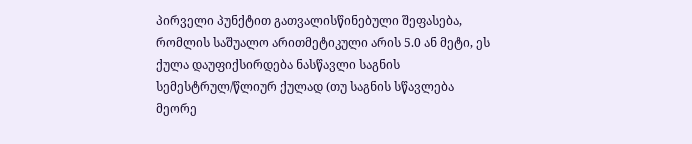პირველი პუნქტით გათვალისწინებული შეფასება, რომლის საშუალო არითმეტიკული არის 5.0 ან მეტი, ეს ქულა დაუფიქსირდება ნასწავლი საგნის სემესტრულ/წლიურ ქულად (თუ საგნის სწავლება მეორე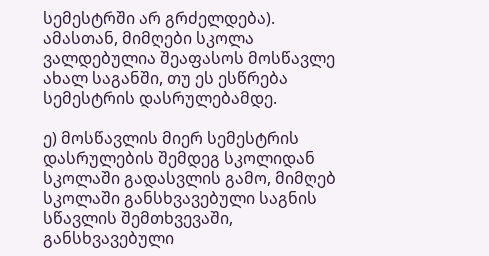სემესტრში არ გრძელდება). ამასთან, მიმღები სკოლა ვალდებულია შეაფასოს მოსწავლე  ახალ საგანში, თუ ეს ესწრება სემესტრის დასრულებამდე.

ე) მოსწავლის მიერ სემესტრის დასრულების შემდეგ სკოლიდან სკოლაში გადასვლის გამო, მიმღებ სკოლაში განსხვავებული საგნის სწავლის შემთხვევაში, განსხვავებული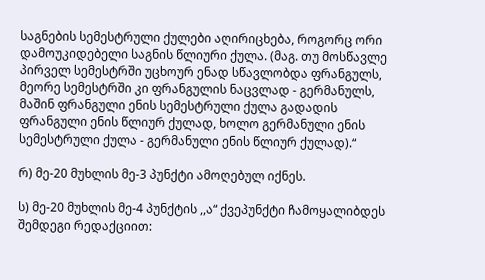საგნების სემესტრული ქულები აღირიცხება, როგორც ორი დამოუკიდებელი საგნის წლიური ქულა. (მაგ. თუ მოსწავლე პირველ სემესტრში უცხოურ ენად სწავლობდა ფრანგულს, მეორე სემესტრში კი ფრანგულის ნაცვლად - გერმანულს, მაშინ ფრანგული ენის სემესტრული ქულა გადადის ფრანგული ენის წლიურ ქულად, ხოლო გერმანული ენის სემესტრული ქულა - გერმანული ენის წლიურ ქულად).“

რ) მე-20 მუხლის მე-3 პუნქტი ამოღებულ იქნეს.

ს) მე-20 მუხლის მე-4 პუნქტის ,,ა“ ქვეპუნქტი ჩამოყალიბდეს შემდეგი რედაქციით: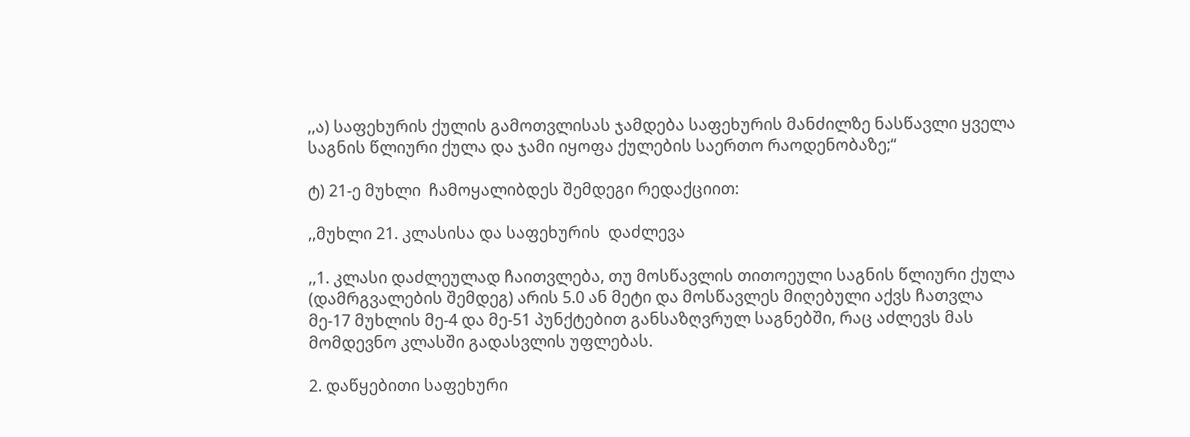,,ა) საფეხურის ქულის გამოთვლისას ჯამდება საფეხურის მანძილზე ნასწავლი ყველა საგნის წლიური ქულა და ჯამი იყოფა ქულების საერთო რაოდენობაზე;“

ტ) 21-ე მუხლი  ჩამოყალიბდეს შემდეგი რედაქციით:

,,მუხლი 21. კლასისა და საფეხურის  დაძლევა

,,1. კლასი დაძლეულად ჩაითვლება, თუ მოსწავლის თითოეული საგნის წლიური ქულა (დამრგვალების შემდეგ) არის 5.0 ან მეტი და მოსწავლეს მიღებული აქვს ჩათვლა მე-17 მუხლის მე-4 და მე-51 პუნქტებით განსაზღვრულ საგნებში, რაც აძლევს მას მომდევნო კლასში გადასვლის უფლებას.

2. დაწყებითი საფეხური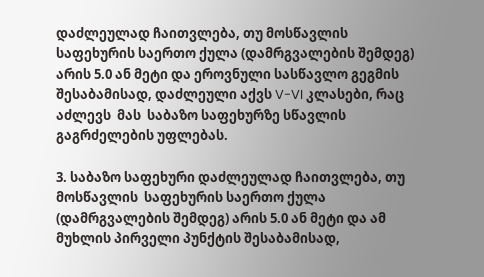დაძლეულად ჩაითვლება, თუ მოსწავლის  საფეხურის საერთო ქულა (დამრგვალების შემდეგ) არის 5.0 ან მეტი და ეროვნული სასწავლო გეგმის შესაბამისად, დაძლეული აქვს V-VI კლასები, რაც აძლევს  მას  საბაზო საფეხურზე სწავლის გაგრძელების უფლებას.

3. საბაზო საფეხური დაძლეულად ჩაითვლება, თუ მოსწავლის  საფეხურის საერთო ქულა (დამრგვალების შემდეგ) არის 5.0 ან მეტი და ამ მუხლის პირველი პუნქტის შესაბამისად,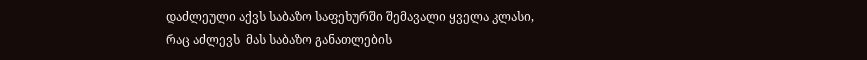დაძლეული აქვს საბაზო საფეხურში შემავალი ყველა კლასი, რაც აძლევს  მას საბაზო განათლების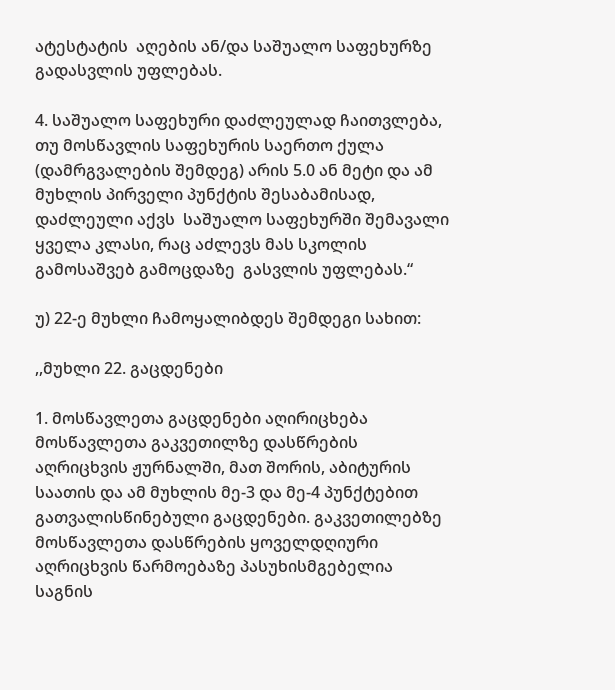ატესტატის  აღების ან/და საშუალო საფეხურზე გადასვლის უფლებას.

4. საშუალო საფეხური დაძლეულად ჩაითვლება, თუ მოსწავლის საფეხურის საერთო ქულა (დამრგვალების შემდეგ) არის 5.0 ან მეტი და ამ მუხლის პირველი პუნქტის შესაბამისად, დაძლეული აქვს  საშუალო საფეხურში შემავალი ყველა კლასი, რაც აძლევს მას სკოლის გამოსაშვებ გამოცდაზე  გასვლის უფლებას.“

უ) 22-ე მუხლი ჩამოყალიბდეს შემდეგი სახით:

,,მუხლი 22. გაცდენები

1. მოსწავლეთა გაცდენები აღირიცხება მოსწავლეთა გაკვეთილზე დასწრების აღრიცხვის ჟურნალში, მათ შორის, აბიტურის საათის და ამ მუხლის მე-3 და მე-4 პუნქტებით გათვალისწინებული გაცდენები. გაკვეთილებზე მოსწავლეთა დასწრების ყოველდღიური აღრიცხვის წარმოებაზე პასუხისმგებელია საგნის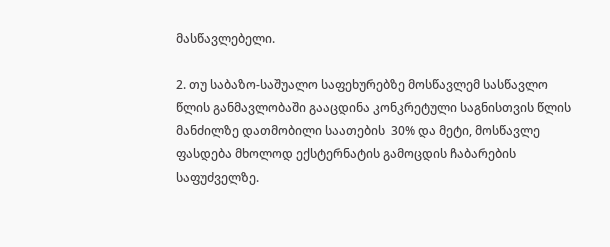მასწავლებელი.

2. თუ საბაზო-საშუალო საფეხურებზე მოსწავლემ სასწავლო წლის განმავლობაში გააცდინა კონკრეტული საგნისთვის წლის მანძილზე დათმობილი საათების  30% და მეტი, მოსწავლე ფასდება მხოლოდ ექსტერნატის გამოცდის ჩაბარების საფუძველზე.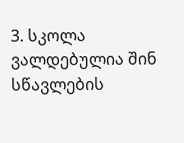3. სკოლა ვალდებულია შინ სწავლების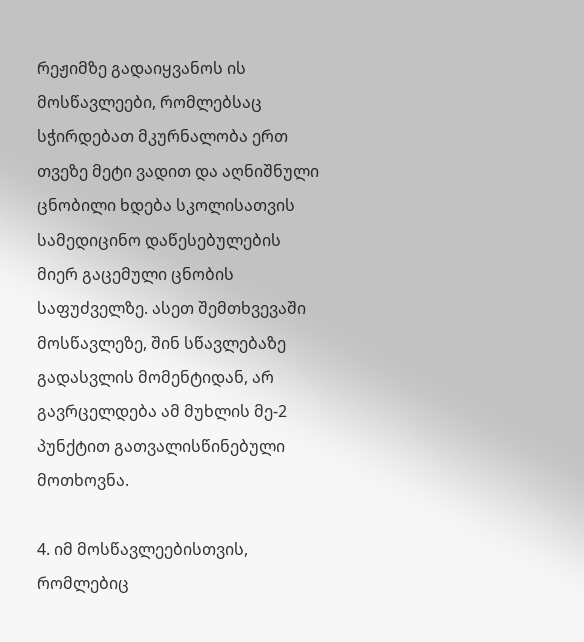რეჟიმზე გადაიყვანოს ის მოსწავლეები, რომლებსაც სჭირდებათ მკურნალობა ერთ თვეზე მეტი ვადით და აღნიშნული ცნობილი ხდება სკოლისათვის სამედიცინო დაწესებულების მიერ გაცემული ცნობის საფუძველზე. ასეთ შემთხვევაში მოსწავლეზე, შინ სწავლებაზე გადასვლის მომენტიდან, არ გავრცელდება ამ მუხლის მე-2 პუნქტით გათვალისწინებული მოთხოვნა.

4. იმ მოსწავლეებისთვის, რომლებიც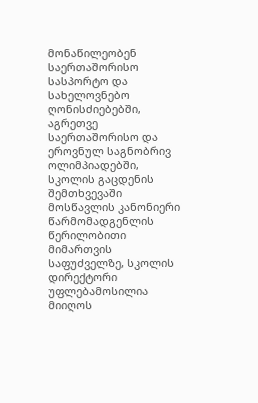მონაწილეობენ საერთაშორისო სასპორტო და სახელოვნებო ღონისძიებებში, აგრეთვე საერთაშორისო და ეროვნულ საგნობრივ ოლიმპიადებში, სკოლის გაცდენის შემთხვევაში მოსწავლის კანონიერი წარმომადგენლის წერილობითი მიმართვის საფუძველზე, სკოლის დირექტორი უფლებამოსილია მიიღოს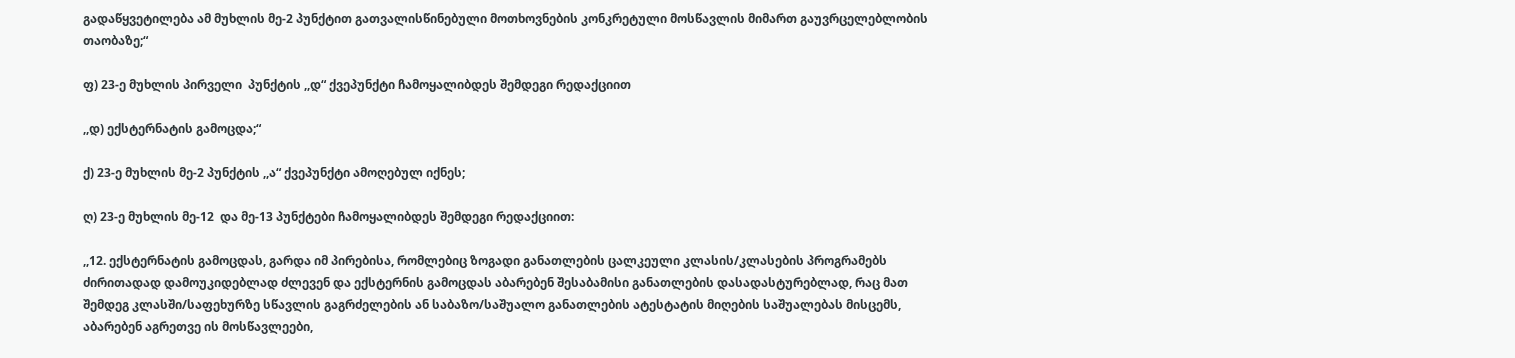გადაწყვეტილება ამ მუხლის მე-2 პუნქტით გათვალისწინებული მოთხოვნების კონკრეტული მოსწავლის მიმართ გაუვრცელებლობის თაობაზე;“

ფ) 23-ე მუხლის პირველი  პუნქტის ,,დ“ ქვეპუნქტი ჩამოყალიბდეს შემდეგი რედაქციით

,,დ) ექსტერნატის გამოცდა;“

ქ) 23-ე მუხლის მე-2 პუნქტის ,,ა“ ქვეპუნქტი ამოღებულ იქნეს;

ღ) 23-ე მუხლის მე-12  და მე-13 პუნქტები ჩამოყალიბდეს შემდეგი რედაქციით:

,,12. ექსტერნატის გამოცდას, გარდა იმ პირებისა, რომლებიც ზოგადი განათლების ცალკეული კლასის/კლასების პროგრამებს ძირითადად დამოუკიდებლად ძლევენ და ექსტერნის გამოცდას აბარებენ შესაბამისი განათლების დასადასტურებლად, რაც მათ შემდეგ კლასში/საფეხურზე სწავლის გაგრძელების ან საბაზო/საშუალო განათლების ატესტატის მიღების საშუალებას მისცემს, აბარებენ აგრეთვე ის მოსწავლეები,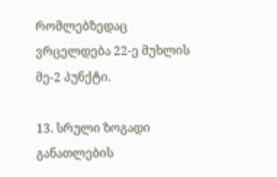რომლებზედაც ვრცელდება 22-ე მუხლის მე-2 პუნქტი.

13. სრული ზოგადი განათლების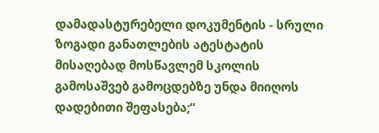დამადასტურებელი დოკუმენტის - სრული ზოგადი განათლების ატესტატის მისაღებად მოსწავლემ სკოლის გამოსაშვებ გამოცდებზე უნდა მიიღოს დადებითი შეფასება;“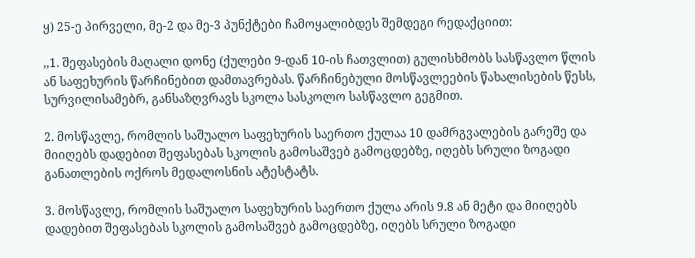ყ) 25-ე პირველი, მე-2 და მე-3 პუნქტები ჩამოყალიბდეს შემდეგი რედაქციით:

,,1. შეფასების მაღალი დონე (ქულები 9-დან 10-ის ჩათვლით) გულისხმობს სასწავლო წლის ან საფეხურის წარჩინებით დამთავრებას. წარჩინებული მოსწავლეების წახალისების წესს, სურვილისამებრ, განსაზღვრავს სკოლა სასკოლო სასწავლო გეგმით.

2. მოსწავლე, რომლის საშუალო საფეხურის საერთო ქულაა 10 დამრგვალების გარეშე და მიიღებს დადებით შეფასებას სკოლის გამოსაშვებ გამოცდებზე, იღებს სრული ზოგადი განათლების ოქროს მედალოსნის ატესტატს.

3. მოსწავლე, რომლის საშუალო საფეხურის საერთო ქულა არის 9.8 ან მეტი და მიიღებს დადებით შეფასებას სკოლის გამოსაშვებ გამოცდებზე, იღებს სრული ზოგადი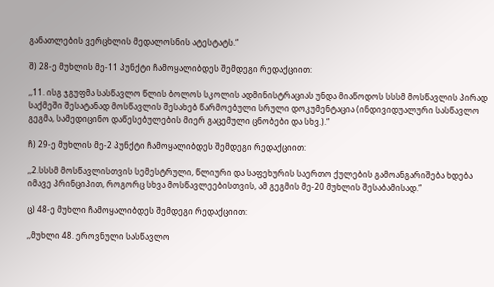განათლების ვერცხლის მედალოსნის ატესტატს.“

შ) 28-ე მუხლის მე-11 პუნქტი ჩამოყალიბდეს შემდეგი რედაქციით:

,,11. ისგ ჯგუფმა სასწავლო წლის ბოლოს სკოლის ადმინისტრაციას უნდა მიაწოდოს სსსმ მოსწავლის პირად საქმეში შესატანად მოსწავლის შესახებ წარმოებული სრული დოკუმენტაცია (ინდივიდუალური სასწავლო გეგმა, სამედიცინო დაწესებულების მიერ გაცემული ცნობები და სხვ.).“

ჩ) 29-ე მუხლის მე-2 პუნქტი ჩამოყალიბდეს შემდეგი რედაქციით:

,,2.სსსმ მოსწავლისთვის სემესტრული, წლიური და საფეხურის საერთო ქულების გამოანგარიშება ხდება იმავე პრინციპით, როგორც სხვა მოსწავლეებისთვის, ამ გეგმის მე-20 მუხლის შესაბამისად.“

ც) 48-ე მუხლი ჩამოყალიბდეს შემდეგი რედაქციით:

,,მუხლი 48. ეროვნული სასწავლო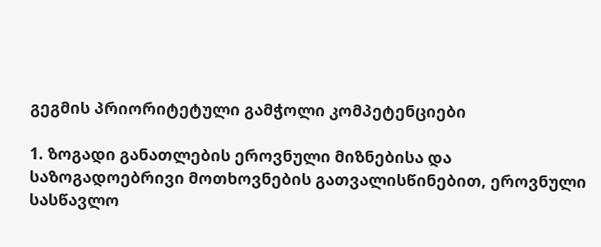გეგმის პრიორიტეტული გამჭოლი კომპეტენციები

1. ზოგადი განათლების ეროვნული მიზნებისა და საზოგადოებრივი მოთხოვნების გათვალისწინებით, ეროვნული სასწავლო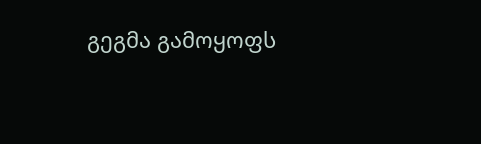გეგმა გამოყოფს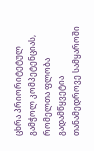ცხრა პრიორიტეტულ გამჭოლ კომპეტენციას, რომელთა ფლობა გადამწყვეტია თანამედროვე სამყაროში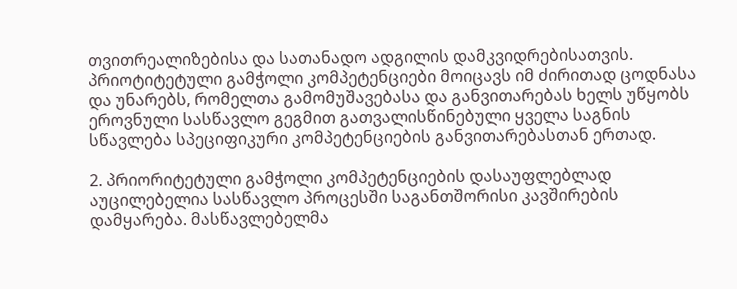თვითრეალიზებისა და სათანადო ადგილის დამკვიდრებისათვის. პრიოტიტეტული გამჭოლი კომპეტენციები მოიცავს იმ ძირითად ცოდნასა და უნარებს, რომელთა გამომუშავებასა და განვითარებას ხელს უწყობს ეროვნული სასწავლო გეგმით გათვალისწინებული ყველა საგნის სწავლება სპეციფიკური კომპეტენციების განვითარებასთან ერთად.

2. პრიორიტეტული გამჭოლი კომპეტენციების დასაუფლებლად აუცილებელია სასწავლო პროცესში საგანთშორისი კავშირების დამყარება. მასწავლებელმა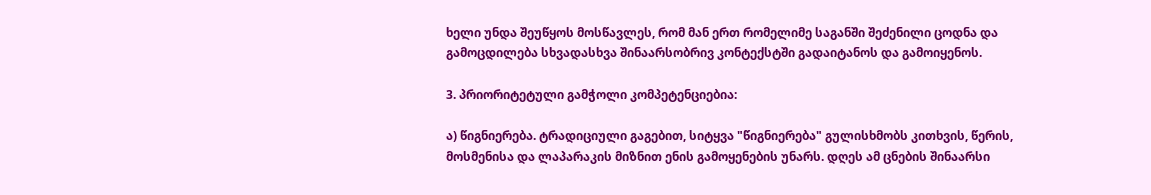ხელი უნდა შეუწყოს მოსწავლეს, რომ მან ერთ რომელიმე საგანში შეძენილი ცოდნა და გამოცდილება სხვადასხვა შინაარსობრივ კონტექსტში გადაიტანოს და გამოიყენოს.

3. პრიორიტეტული გამჭოლი კომპეტენციებია:

ა) წიგნიერება. ტრადიციული გაგებით, სიტყვა "წიგნიერება" გულისხმობს კითხვის, წერის, მოსმენისა და ლაპარაკის მიზნით ენის გამოყენების უნარს. დღეს ამ ცნების შინაარსი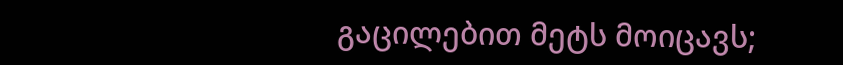გაცილებით მეტს მოიცავს;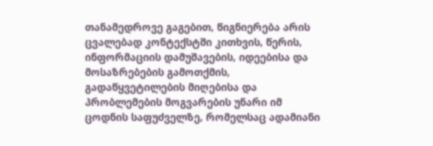თანამედროვე გაგებით, წიგნიერება არის ცვალებად კონტექსტში კითხვის, წერის, ინფორმაციის დამუშავების, იდეებისა და მოსაზრებების გამოთქმის, გადაწყვეტილების მიღებისა და პრობლემების მოგვარების უნარი იმ ცოდნის საფუძველზე, რომელსაც ადამიანი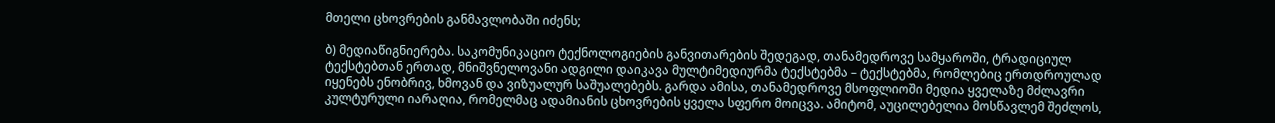მთელი ცხოვრების განმავლობაში იძენს;

ბ) მედიაწიგნიერება. საკომუნიკაციო ტექნოლოგიების განვითარების შედეგად, თანამედროვე სამყაროში, ტრადიციულ ტექსტებთან ერთად, მნიშვნელოვანი ადგილი დაიკავა მულტიმედიურმა ტექსტებმა – ტექსტებმა, რომლებიც ერთდროულად იყენებს ენობრივ, ხმოვან და ვიზუალურ საშუალებებს. გარდა ამისა, თანამედროვე მსოფლიოში მედია ყველაზე მძლავრი კულტურული იარაღია, რომელმაც ადამიანის ცხოვრების ყველა სფერო მოიცვა. ამიტომ, აუცილებელია მოსწავლემ შეძლოს,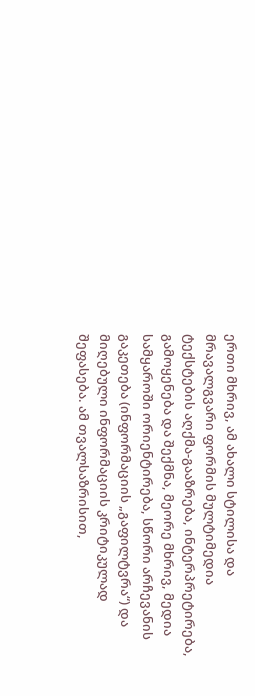ერთი მხრივ, ამ ახალი სტილისა და მრავალგვარი ფორმის მულტიმედია ტექსტების აღქმა-გააზრება, ინტერპრეტირება, გამოყენება და შექმნა, მეორე მხრივ, მედია სამყაროში ორიენტირება, სწორი არჩევანის გაკეთება (ინფორმაციის „გაფილტვრა“) და მიღებული ინფორმაციის კრიტიკულად შეფასება. ამ თვალსაზრისით,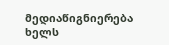მედიაწიგნიერება ხელს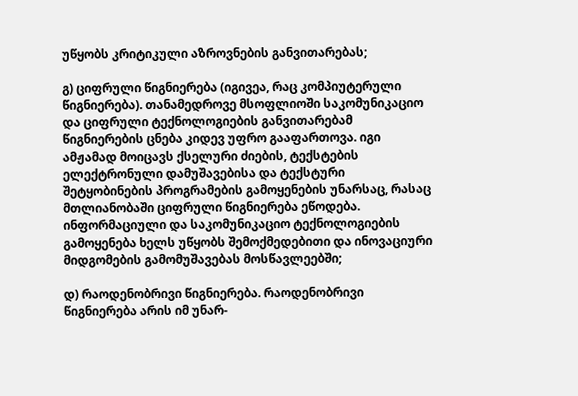უწყობს კრიტიკული აზროვნების განვითარებას;

გ) ციფრული წიგნიერება (იგივეა, რაც კომპიუტერული წიგნიერება). თანამედროვე მსოფლიოში საკომუნიკაციო და ციფრული ტექნოლოგიების განვითარებამ წიგნიერების ცნება კიდევ უფრო გააფართოვა. იგი ამჟამად მოიცავს ქსელური ძიების, ტექსტების ელექტრონული დამუშავებისა და ტექსტური შეტყობინების პროგრამების გამოყენების უნარსაც, რასაც მთლიანობაში ციფრული წიგნიერება ეწოდება. ინფორმაციული და საკომუნიკაციო ტექნოლოგიების გამოყენება ხელს უწყობს შემოქმედებითი და ინოვაციური მიდგომების გამომუშავებას მოსწავლეებში;

დ) რაოდენობრივი წიგნიერება. რაოდენობრივი წიგნიერება არის იმ უნარ-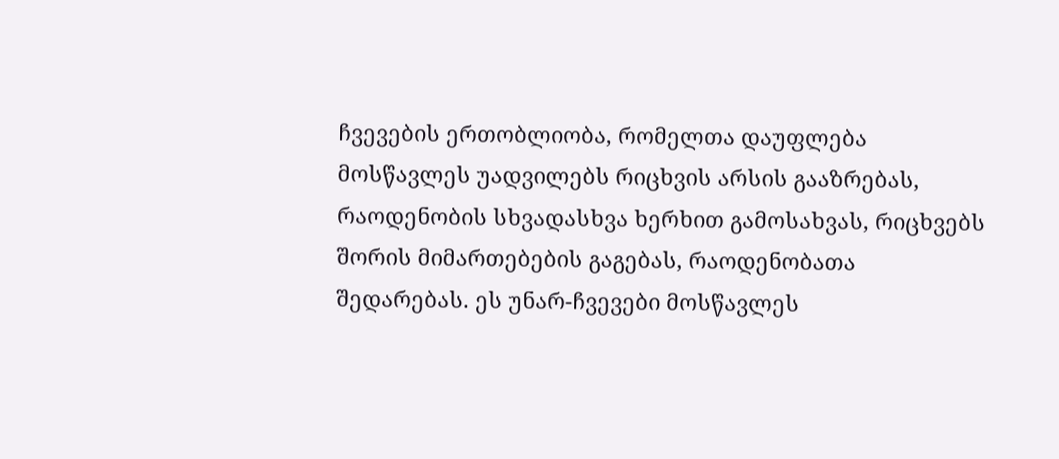ჩვევების ერთობლიობა, რომელთა დაუფლება მოსწავლეს უადვილებს რიცხვის არსის გააზრებას, რაოდენობის სხვადასხვა ხერხით გამოსახვას, რიცხვებს შორის მიმართებების გაგებას, რაოდენობათა შედარებას. ეს უნარ-ჩვევები მოსწავლეს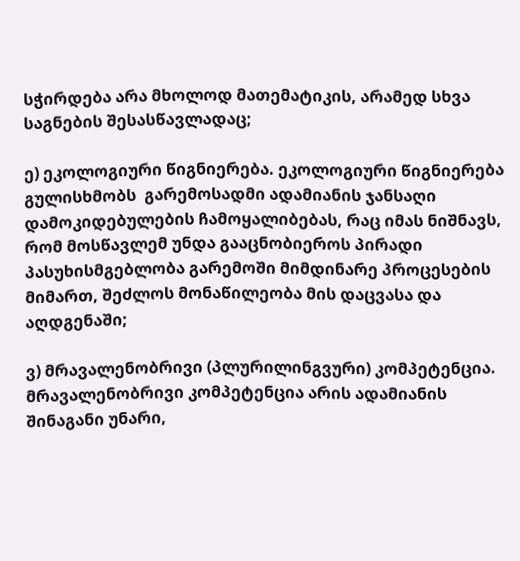სჭირდება არა მხოლოდ მათემატიკის, არამედ სხვა საგნების შესასწავლადაც;

ე) ეკოლოგიური წიგნიერება. ეკოლოგიური წიგნიერება გულისხმობს  გარემოსადმი ადამიანის ჯანსაღი დამოკიდებულების ჩამოყალიბებას, რაც იმას ნიშნავს, რომ მოსწავლემ უნდა გააცნობიეროს პირადი პასუხისმგებლობა გარემოში მიმდინარე პროცესების მიმართ, შეძლოს მონაწილეობა მის დაცვასა და აღდგენაში;

ვ) მრავალენობრივი (პლურილინგვური) კომპეტენცია. მრავალენობრივი კომპეტენცია არის ადამიანის შინაგანი უნარი,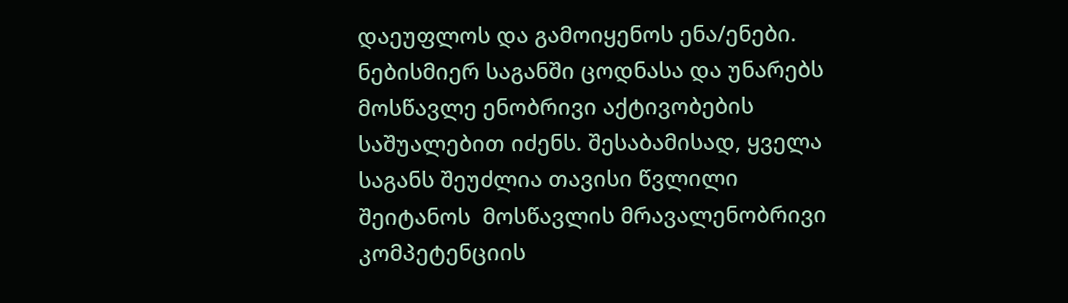დაეუფლოს და გამოიყენოს ენა/ენები.  ნებისმიერ საგანში ცოდნასა და უნარებს მოსწავლე ენობრივი აქტივობების საშუალებით იძენს. შესაბამისად, ყველა საგანს შეუძლია თავისი წვლილი შეიტანოს  მოსწავლის მრავალენობრივი კომპეტენციის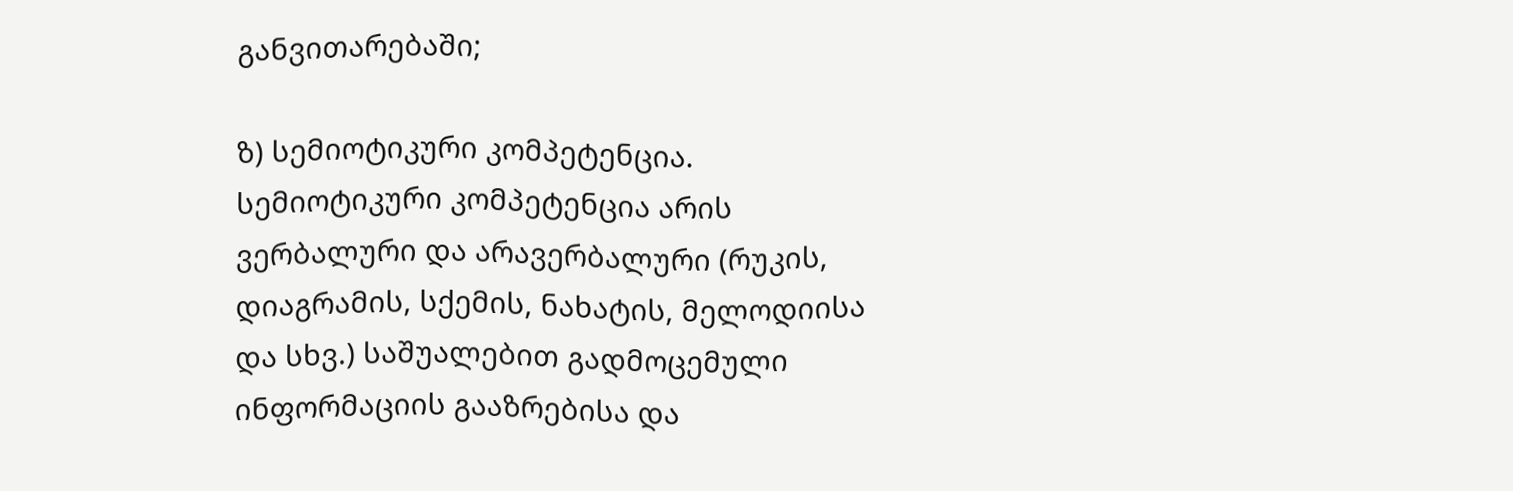განვითარებაში;

ზ) სემიოტიკური კომპეტენცია.  სემიოტიკური კომპეტენცია არის ვერბალური და არავერბალური (რუკის, დიაგრამის, სქემის, ნახატის, მელოდიისა და სხვ.) საშუალებით გადმოცემული ინფორმაციის გააზრებისა და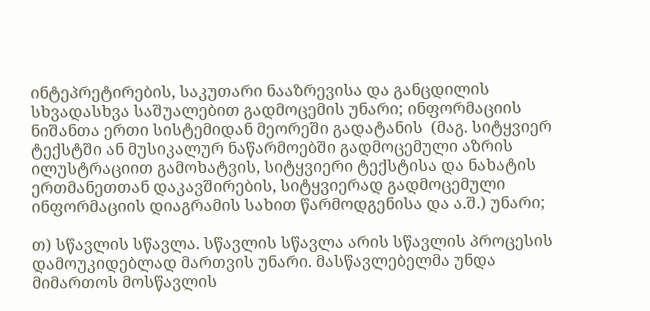ინტეპრეტირების, საკუთარი ნააზრევისა და განცდილის სხვადასხვა საშუალებით გადმოცემის უნარი; ინფორმაციის ნიშანთა ერთი სისტემიდან მეორეში გადატანის  (მაგ. სიტყვიერ ტექსტში ან მუსიკალურ ნაწარმოებში გადმოცემული აზრის ილუსტრაციით გამოხატვის, სიტყვიერი ტექსტისა და ნახატის ერთმანეთთან დაკავშირების, სიტყვიერად გადმოცემული ინფორმაციის დიაგრამის სახით წარმოდგენისა და ა.შ.) უნარი;

თ) სწავლის სწავლა. სწავლის სწავლა არის სწავლის პროცესის დამოუკიდებლად მართვის უნარი. მასწავლებელმა უნდა მიმართოს მოსწავლის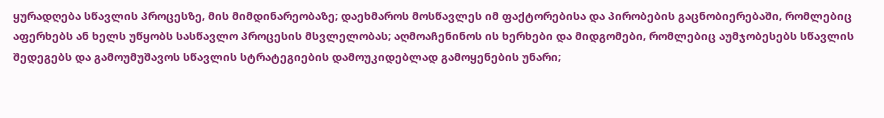ყურადღება სწავლის პროცესზე, მის მიმდინარეობაზე; დაეხმაროს მოსწავლეს იმ ფაქტორებისა და პირობების გაცნობიერებაში, რომლებიც აფერხებს ან ხელს უწყობს სასწავლო პროცესის მსვლელობას; აღმოაჩენინოს ის ხერხები და მიდგომები, რომლებიც აუმჯობესებს სწავლის შედეგებს და გამოუმუშავოს სწავლის სტრატეგიების დამოუკიდებლად გამოყენების უნარი;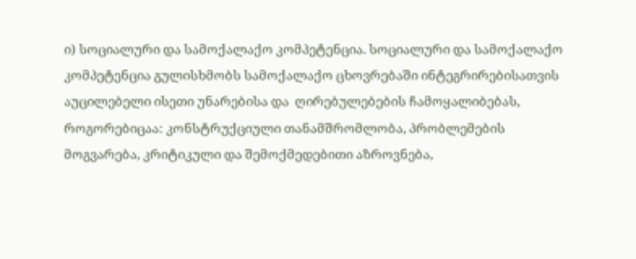ი) სოციალური და სამოქალაქო კომპეტენცია. სოციალური და სამოქალაქო კომპეტენცია გულისხმობს სამოქალაქო ცხოვრებაში ინტეგრირებისათვის აუცილებელი ისეთი უნარებისა და  ღირებულებების ჩამოყალიბებას, როგორებიცაა: კონსტრუქციული თანამშრომლობა, პრობლემების მოგვარება, კრიტიკული და შემოქმედებითი აზროვნება,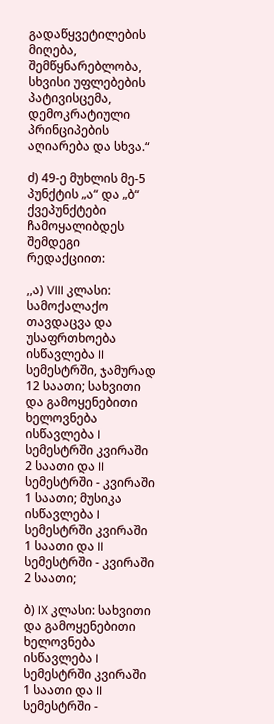გადაწყვეტილების მიღება, შემწყნარებლობა, სხვისი უფლებების პატივისცემა, დემოკრატიული პრინციპების აღიარება და სხვა.“

ძ) 49-ე მუხლის მე-5 პუნქტის „ა“ და „ბ“ ქვეპუნქტები ჩამოყალიბდეს შემდეგი რედაქციით:

,,ა) VIII კლასი: სამოქალაქო თავდაცვა და უსაფრთხოება ისწავლება II სემესტრში, ჯამურად 12 საათი; სახვითი და გამოყენებითი ხელოვნება ისწავლება I სემესტრში კვირაში 2 საათი და II სემესტრში - კვირაში 1 საათი; მუსიკა ისწავლება I სემესტრში კვირაში 1 საათი და II სემესტრში - კვირაში 2 საათი;

ბ) IX კლასი: სახვითი და გამოყენებითი ხელოვნება ისწავლება I სემესტრში კვირაში 1 საათი და II სემესტრში -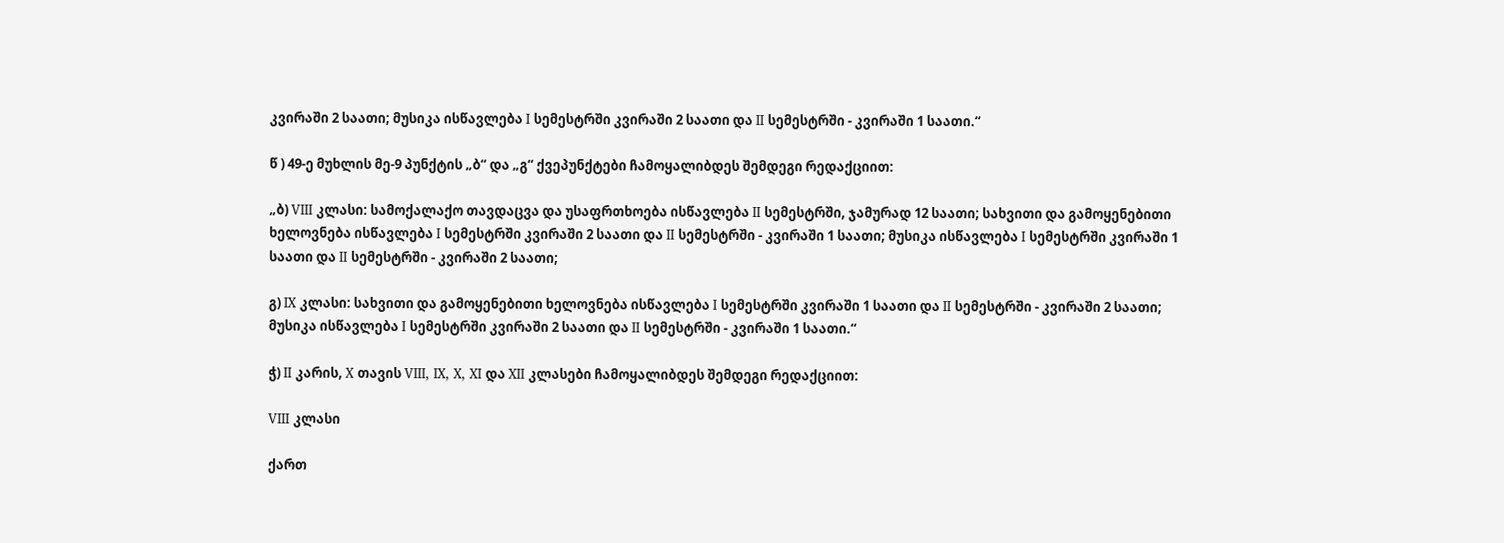კვირაში 2 საათი; მუსიკა ისწავლება I სემესტრში კვირაში 2 საათი და II სემესტრში - კვირაში 1 საათი.“

წ ) 49-ე მუხლის მე-9 პუნქტის „ბ“ და „გ“ ქვეპუნქტები ჩამოყალიბდეს შემდეგი რედაქციით:

„ბ) VIII კლასი: სამოქალაქო თავდაცვა და უსაფრთხოება ისწავლება II სემესტრში, ჯამურად 12 საათი; სახვითი და გამოყენებითი ხელოვნება ისწავლება I სემესტრში კვირაში 2 საათი და II სემესტრში - კვირაში 1 საათი; მუსიკა ისწავლება I სემესტრში კვირაში 1 საათი და II სემესტრში - კვირაში 2 საათი;

გ) IX კლასი: სახვითი და გამოყენებითი ხელოვნება ისწავლება I სემესტრში კვირაში 1 საათი და II სემესტრში - კვირაში 2 საათი; მუსიკა ისწავლება I სემესტრში კვირაში 2 საათი და II სემესტრში - კვირაში 1 საათი.“

ჭ) II კარის, X თავის VIII, IX, X, XI და XII კლასები ჩამოყალიბდეს შემდეგი რედაქციით:

VIII კლასი

ქართ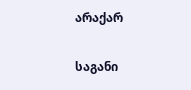არაქარ

საგანი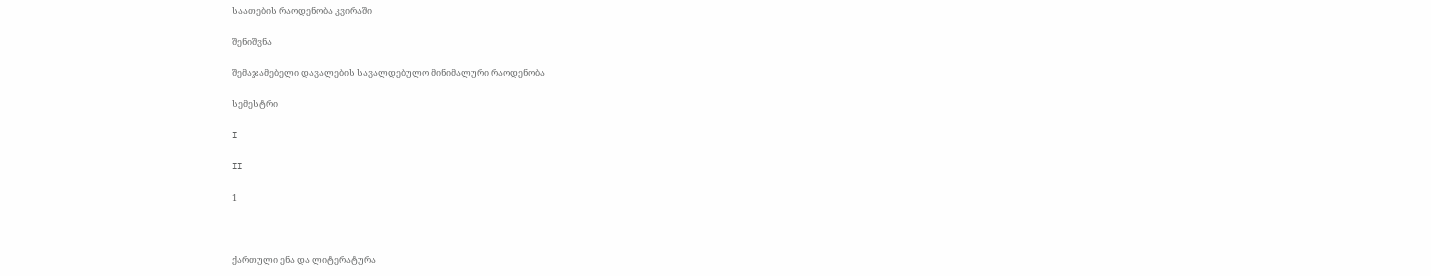საათების რაოდენობა კვირაში

შენიშვნა

შემაჯამებელი დავალების სავალდებულო მინიმალური რაოდენობა

სემესტრი

I

II

1



ქართული ენა და ლიტერატურა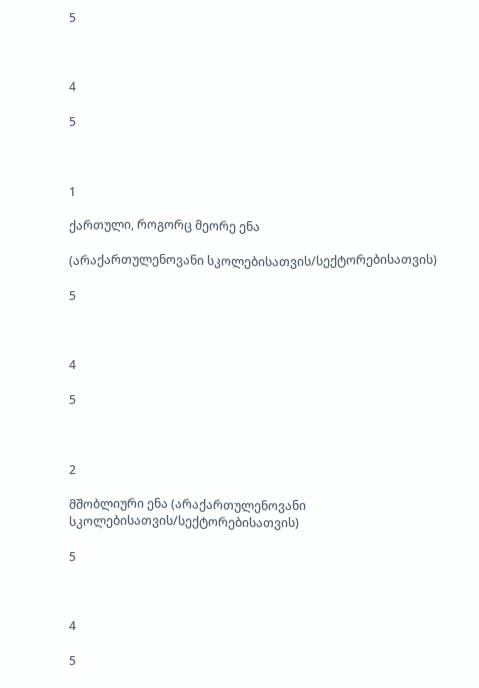5



4

5



1

ქართული, როგორც მეორე ენა

(არაქართულენოვანი სკოლებისათვის/სექტორებისათვის)

5



4

5



2

მშობლიური ენა (არაქართულენოვანი სკოლებისათვის/სექტორებისათვის)

5



4

5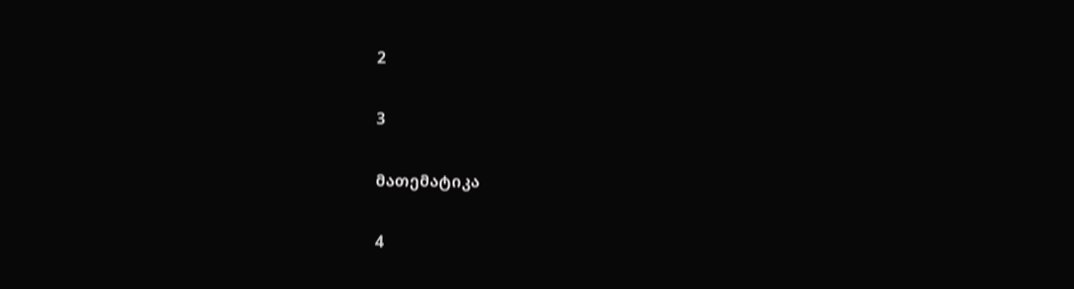2

3

მათემატიკა

4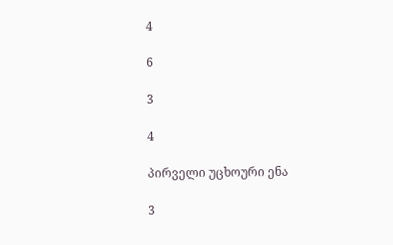4

6

3

4

პირველი უცხოური ენა

3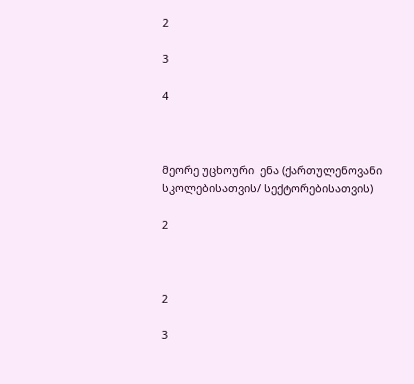2

3

4



მეორე უცხოური  ენა (ქართულენოვანი სკოლებისათვის/ სექტორებისათვის)

2



2

3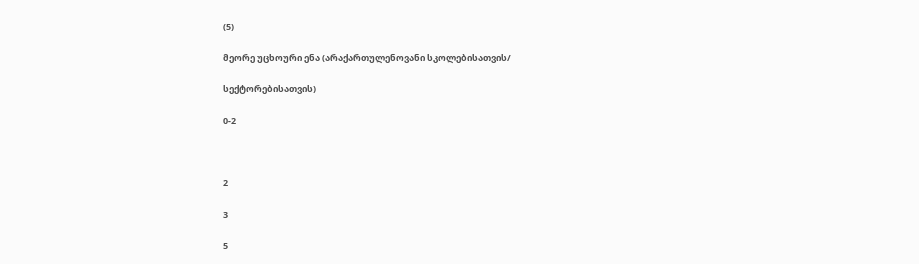(5)

მეორე უცხოური ენა (არაქართულენოვანი სკოლებისათვის/

სექტორებისათვის)

0-2



2

3

5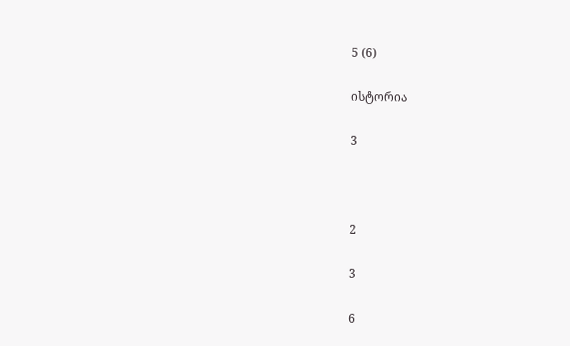5 (6)

ისტორია

3



2

3

6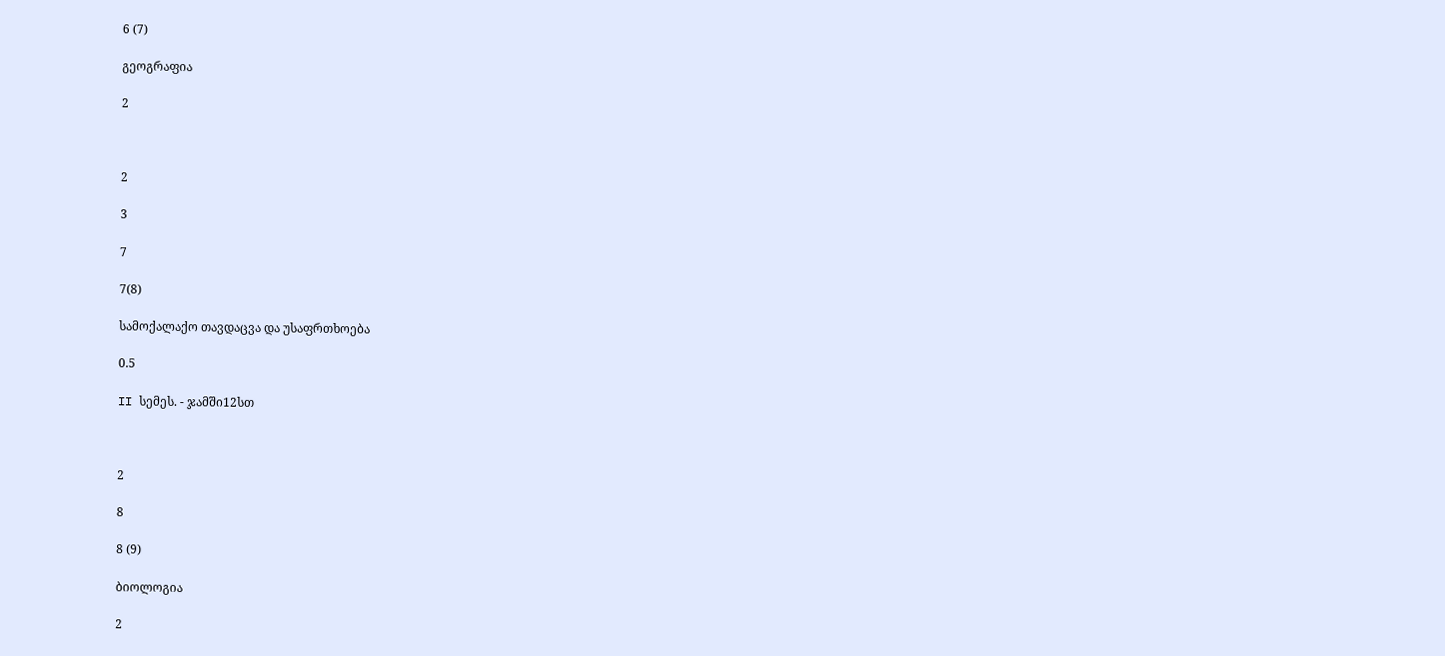6 (7)

გეოგრაფია

2



2

3

7

7(8)

სამოქალაქო თავდაცვა და უსაფრთხოება

0.5

II სემეს. - ჯამში12სთ



2

8

8 (9)

ბიოლოგია

2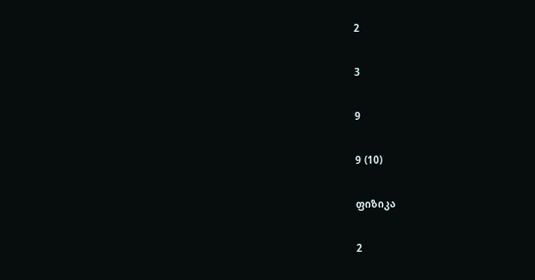2

3

9

9 (10)

ფიზიკა

2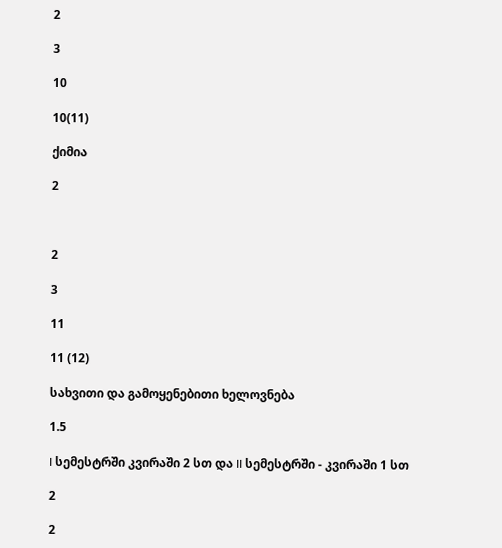2

3

10

10(11)

ქიმია

2



2

3

11

11 (12)

სახვითი და გამოყენებითი ხელოვნება

1.5

I სემესტრში კვირაში 2 სთ და II სემესტრში - კვირაში 1 სთ

2

2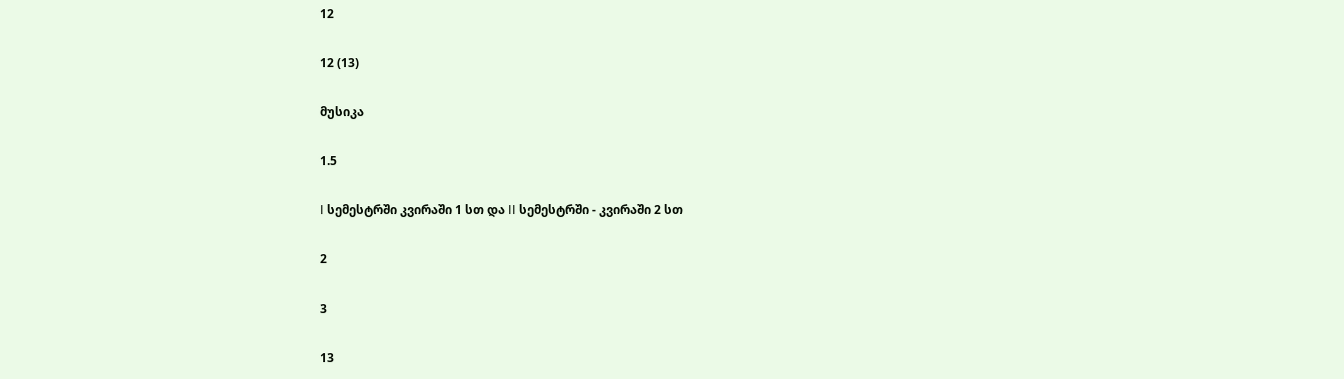12

12 (13)

მუსიკა

1.5

I სემესტრში კვირაში 1 სთ და II სემესტრში - კვირაში 2 სთ

2

3

13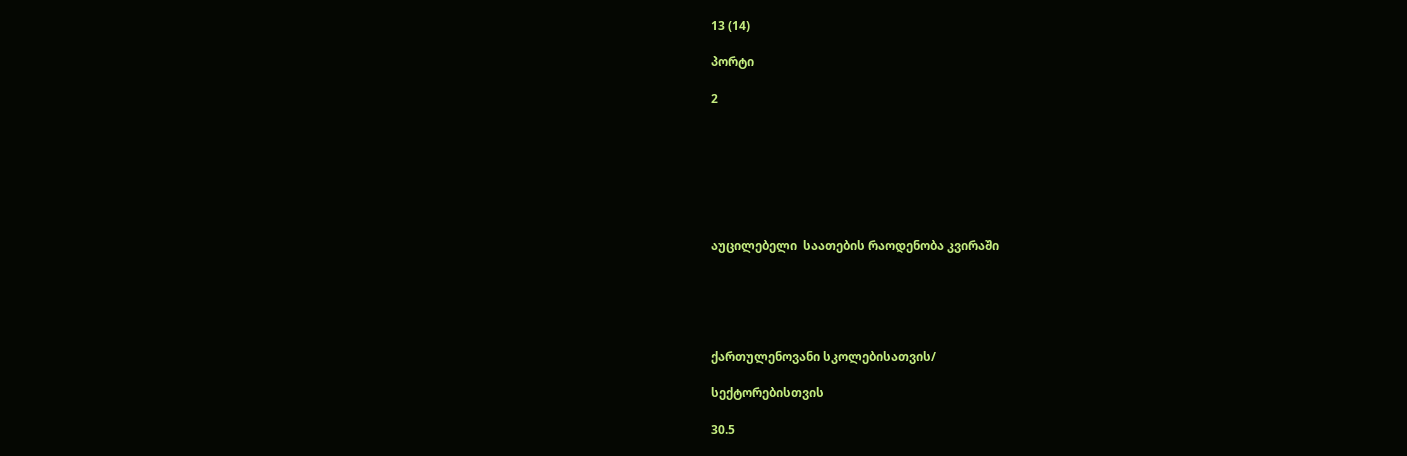13 (14)

პორტი

2







აუცილებელი  საათების რაოდენობა კვირაში





ქართულენოვანი სკოლებისათვის/

სექტორებისთვის

30.5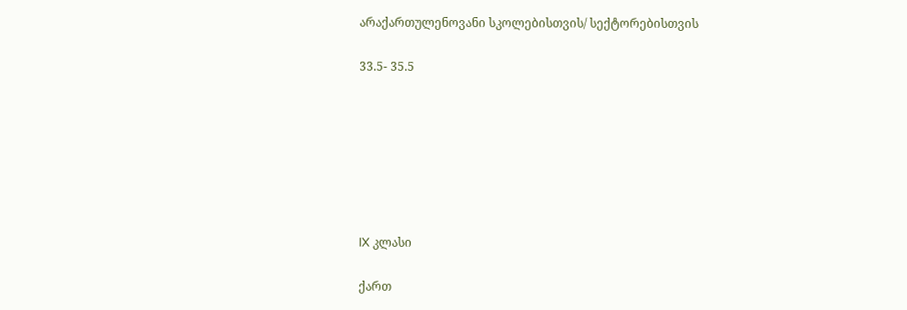არაქართულენოვანი სკოლებისთვის/ სექტორებისთვის

33.5- 35.5







IX კლასი

ქართ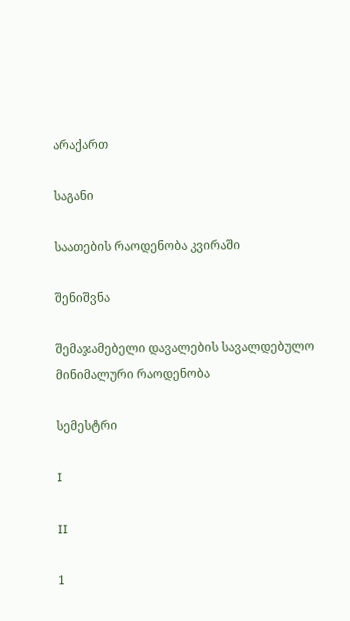არაქართ

საგანი

საათების რაოდენობა კვირაში

შენიშვნა

შემაჯამებელი დავალების სავალდებულო მინიმალური რაოდენობა

სემესტრი

I

II

1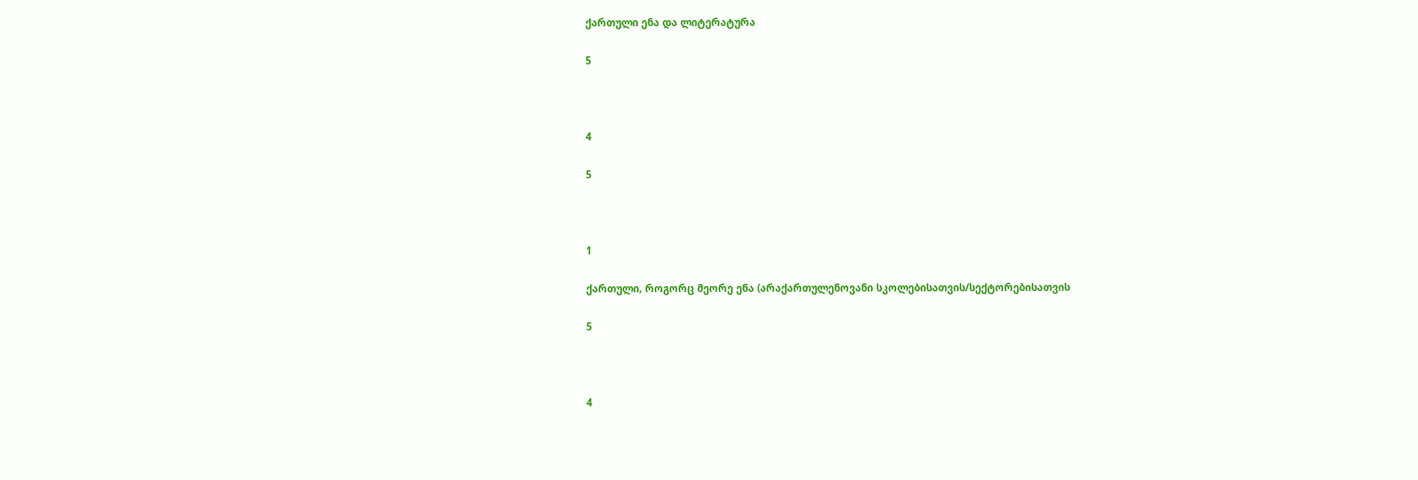ქართული ენა და ლიტერატურა

5



4

5



1

ქართული, როგორც მეორე ენა (არაქართულენოვანი სკოლებისათვის/სექტორებისათვის

5



4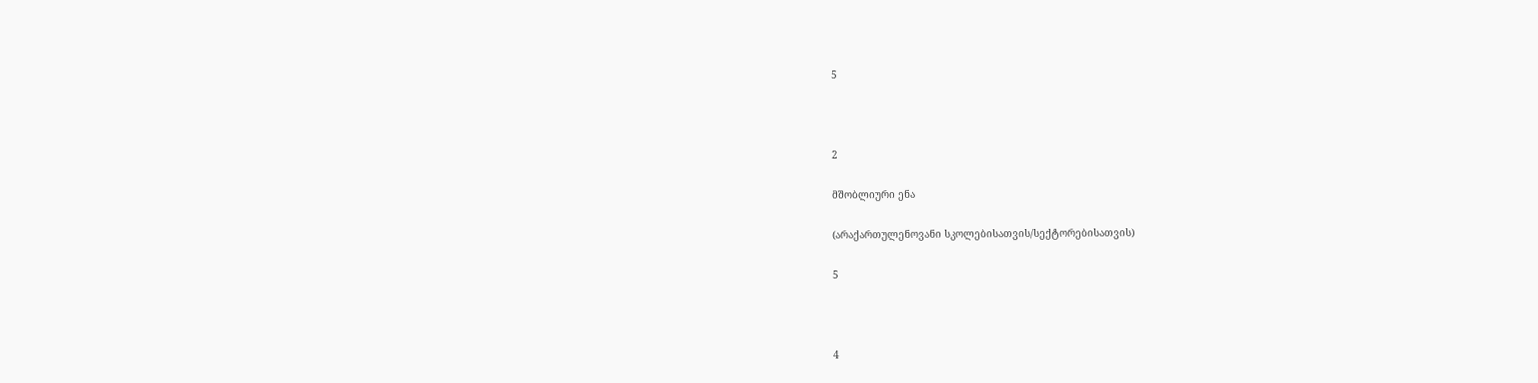5



2

მშობლიური ენა

(არაქართულენოვანი სკოლებისათვის/სექტორებისათვის)

5



4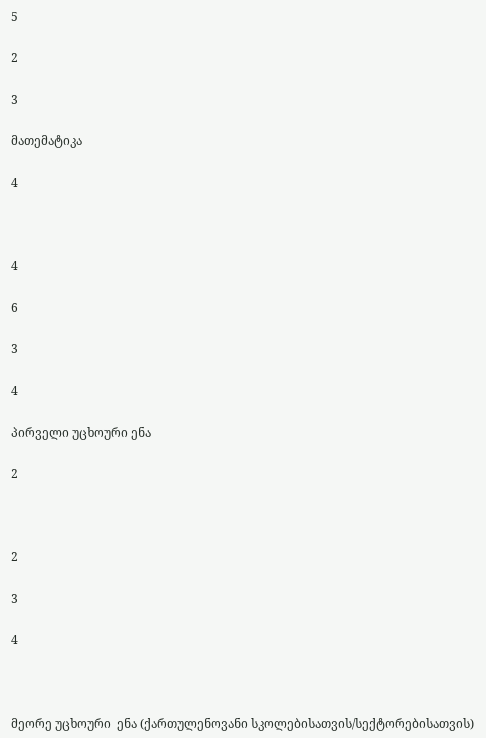5

2

3

მათემატიკა

4



4

6

3

4

პირველი უცხოური ენა

2



2

3

4



მეორე უცხოური  ენა (ქართულენოვანი სკოლებისათვის/სექტორებისათვის)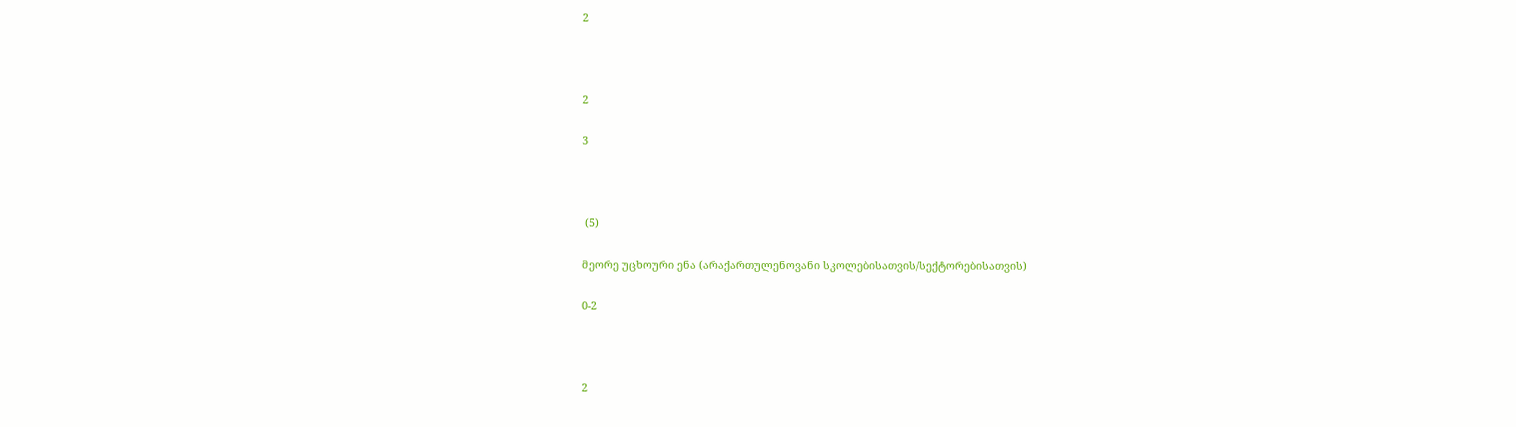2



2

3



 (5)

მეორე უცხოური ენა (არაქართულენოვანი სკოლებისათვის/სექტორებისათვის)

0-2



2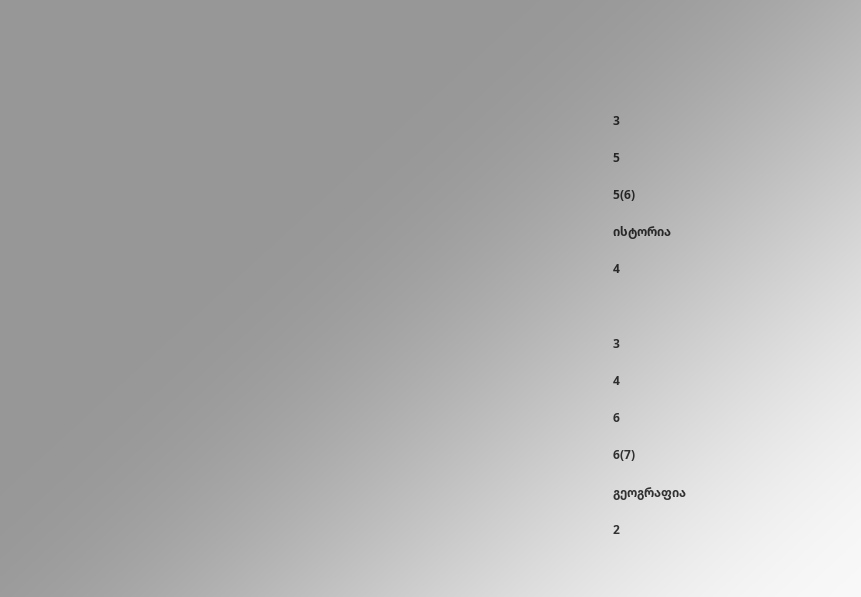3

5

5(6)

ისტორია

4



3

4

6

6(7)

გეოგრაფია

2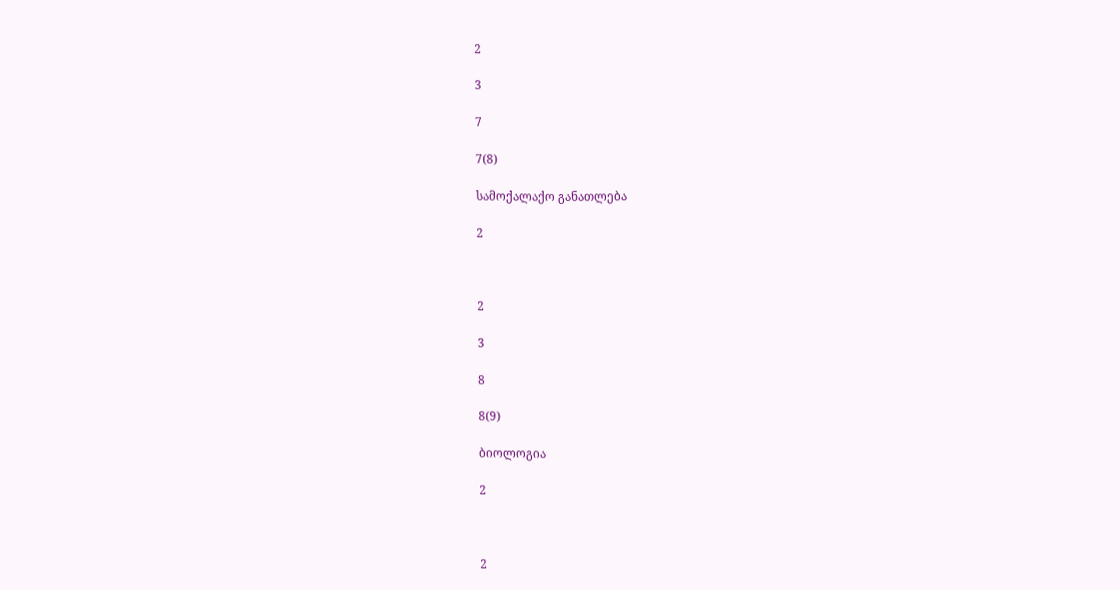2

3

7

7(8)

სამოქალაქო განათლება

2



2

3

8

8(9)

ბიოლოგია

2



2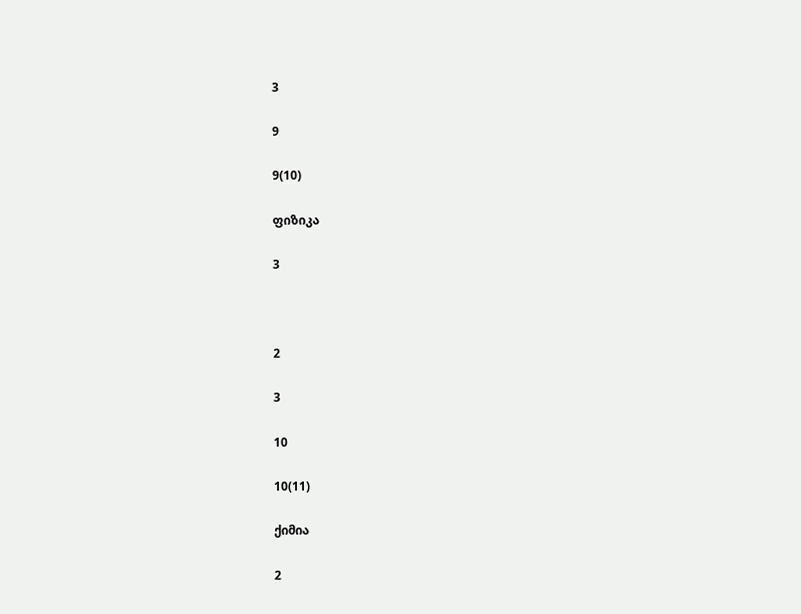3

9

9(10)

ფიზიკა

3



2

3

10

10(11)

ქიმია

2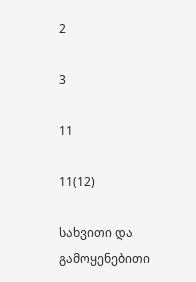2

3

11

11(12)

სახვითი და გამოყენებითი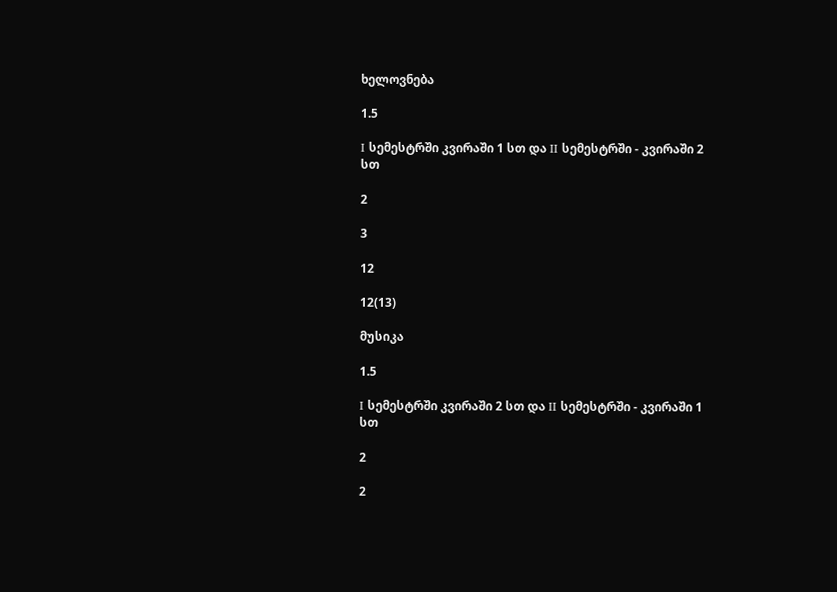ხელოვნება

1.5

I სემესტრში კვირაში 1 სთ და II სემესტრში - კვირაში 2 სთ

2

3

12

12(13)

მუსიკა

1.5

I სემესტრში კვირაში 2 სთ და II სემესტრში - კვირაში 1 სთ

2

2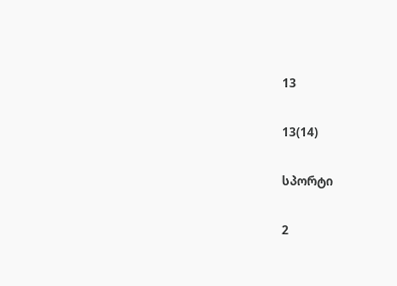13

13(14)

სპორტი

2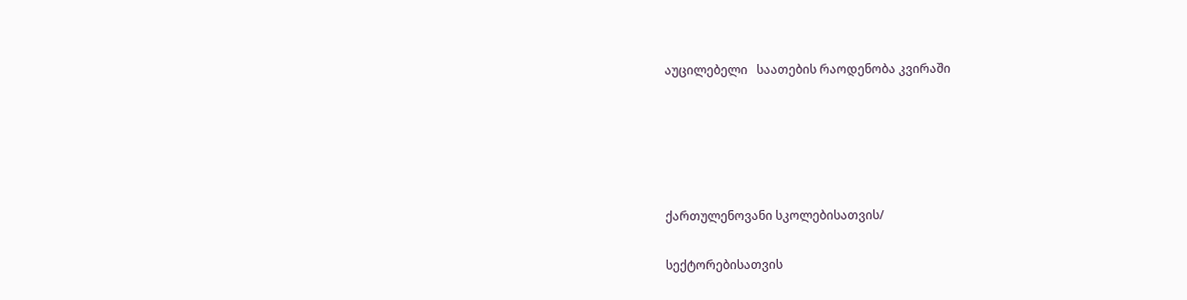აუცილებელი   საათების რაოდენობა კვირაში





ქართულენოვანი სკოლებისათვის/

სექტორებისათვის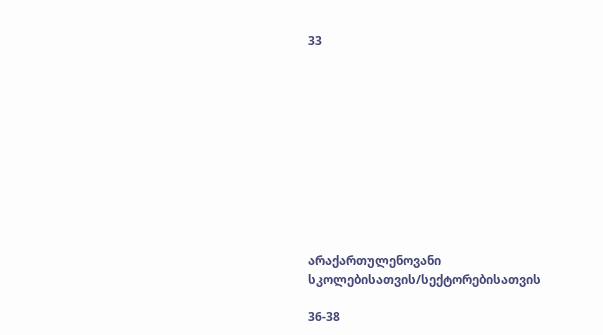33











არაქართულენოვანი სკოლებისათვის/სექტორებისათვის

36-38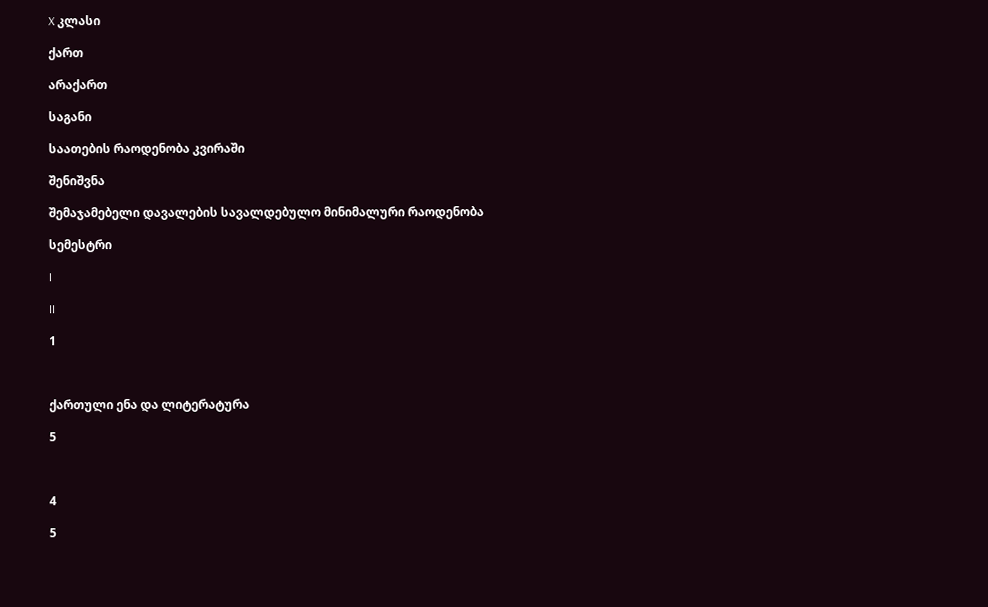X კლასი

ქართ

არაქართ

საგანი

საათების რაოდენობა კვირაში

შენიშვნა

შემაჯამებელი დავალების სავალდებულო მინიმალური რაოდენობა

სემესტრი

I

II

1



ქართული ენა და ლიტერატურა

5



4

5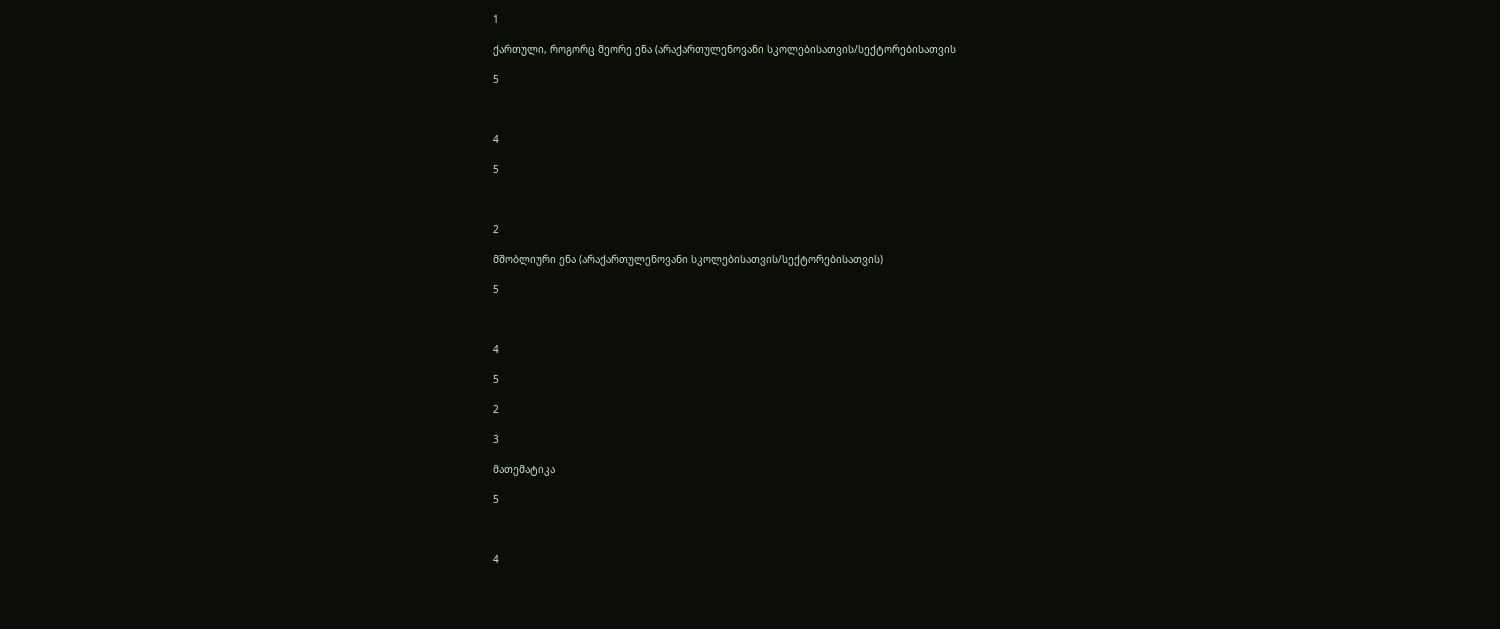1

ქართული, როგორც მეორე ენა (არაქართულენოვანი სკოლებისათვის/სექტორებისათვის

5



4

5



2

მშობლიური ენა (არაქართულენოვანი სკოლებისათვის/სექტორებისათვის)

5



4

5

2

3

მათემატიკა

5



4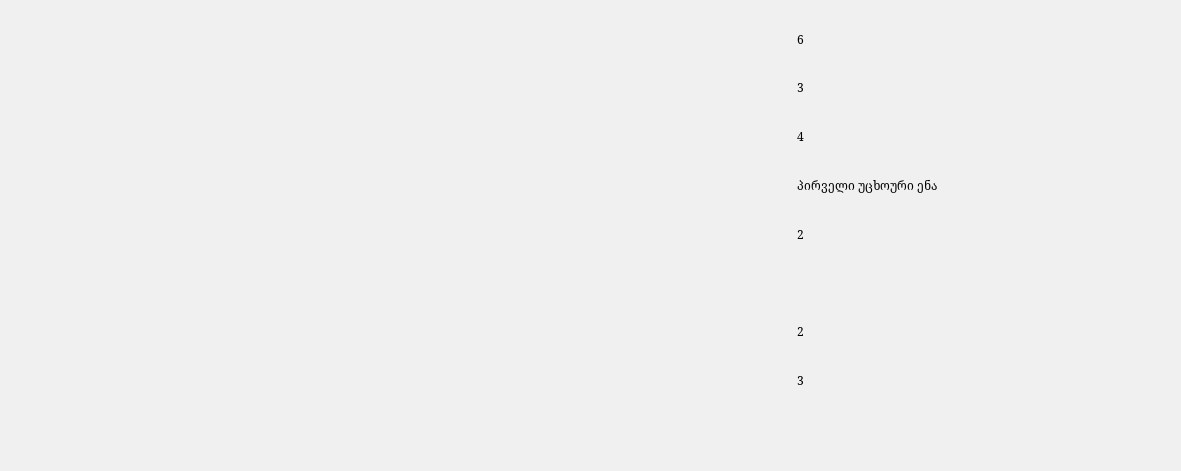6

3

4

პირველი უცხოური ენა

2



2

3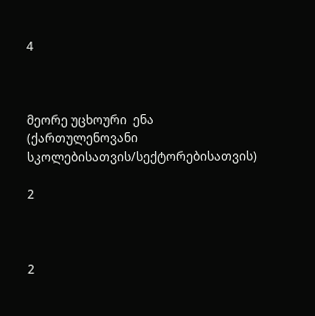4



მეორე უცხოური  ენა (ქართულენოვანი სკოლებისათვის/სექტორებისათვის)

2



2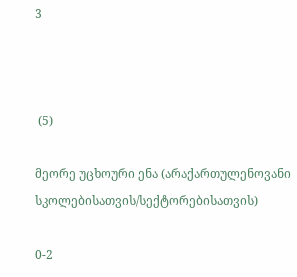3



 (5)

მეორე უცხოური ენა (არაქართულენოვანი სკოლებისათვის/სექტორებისათვის)

0-2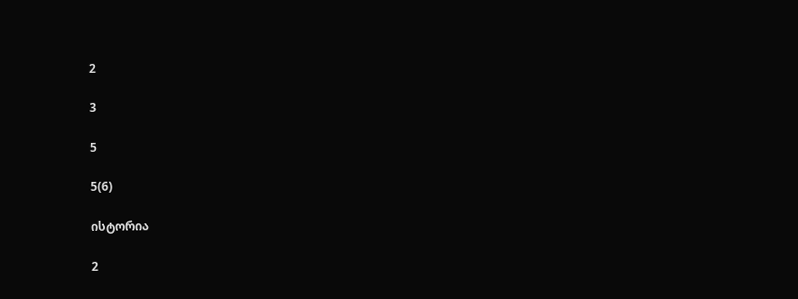2

3

5

5(6)

ისტორია

2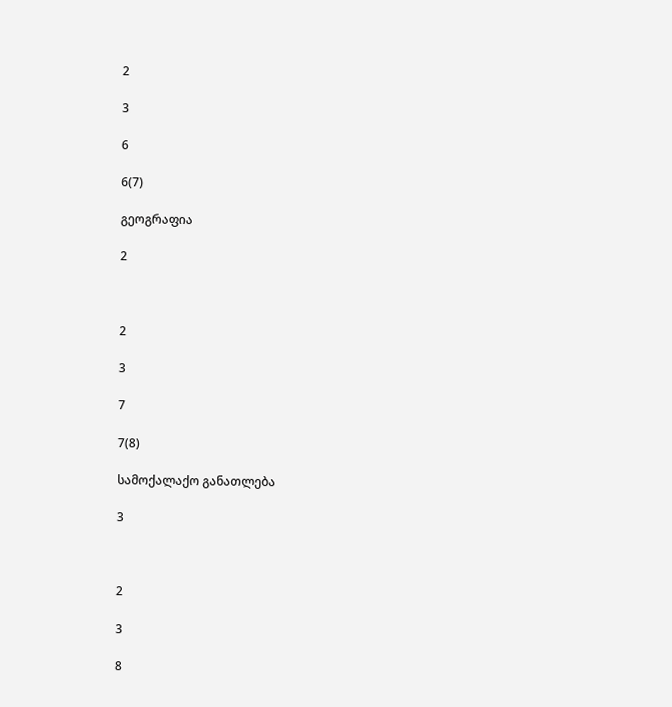2

3

6

6(7)

გეოგრაფია

2



2

3

7

7(8)

სამოქალაქო განათლება

3



2

3

8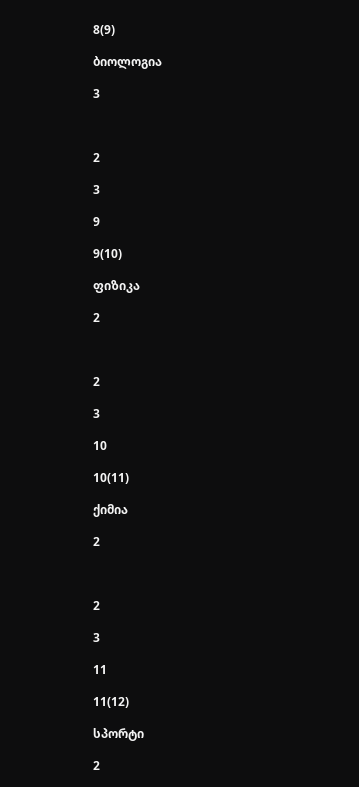8(9)

ბიოლოგია

3



2

3

9

9(10)

ფიზიკა

2



2

3

10

10(11)

ქიმია

2



2

3

11

11(12)

სპორტი

2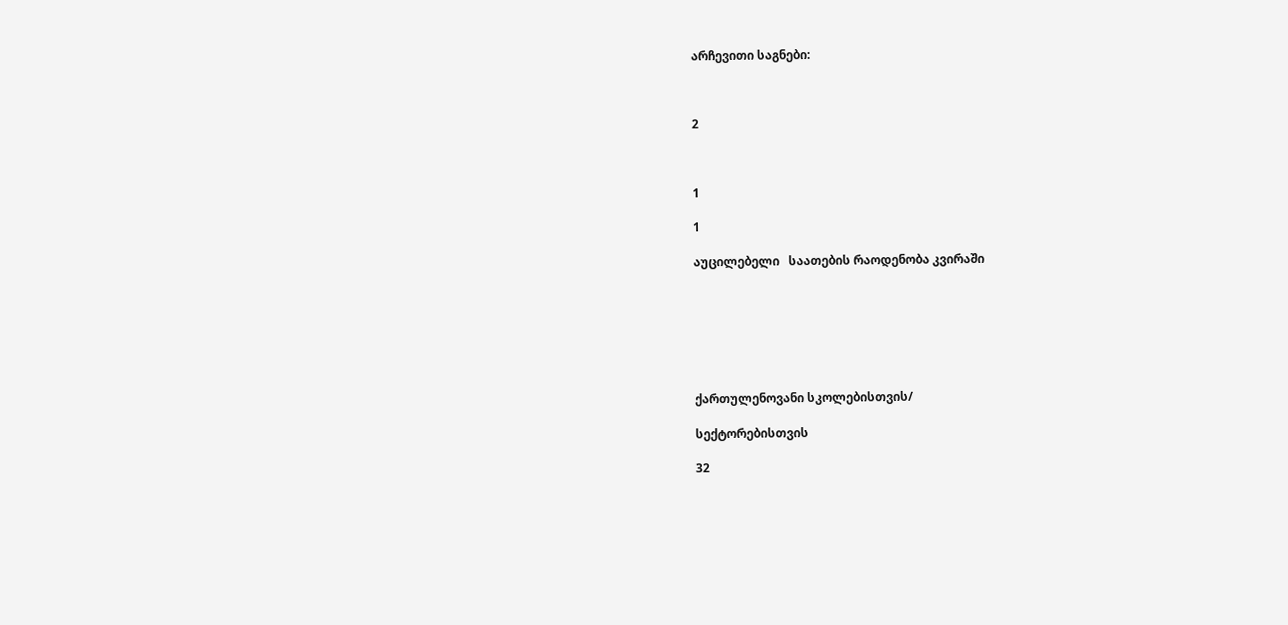არჩევითი საგნები:



2



1

1

აუცილებელი   საათების რაოდენობა კვირაში







ქართულენოვანი სკოლებისთვის/

სექტორებისთვის

32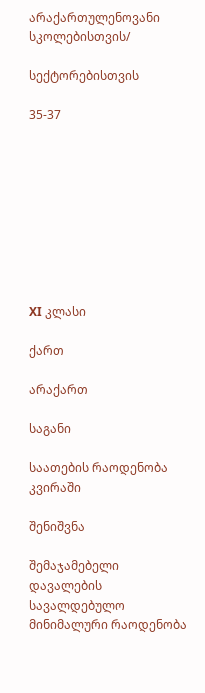არაქართულენოვანი სკოლებისთვის/

სექტორებისთვის

35-37









XI კლასი

ქართ

არაქართ

საგანი

საათების რაოდენობა კვირაში

შენიშვნა

შემაჯამებელი დავალების სავალდებულო მინიმალური რაოდენობა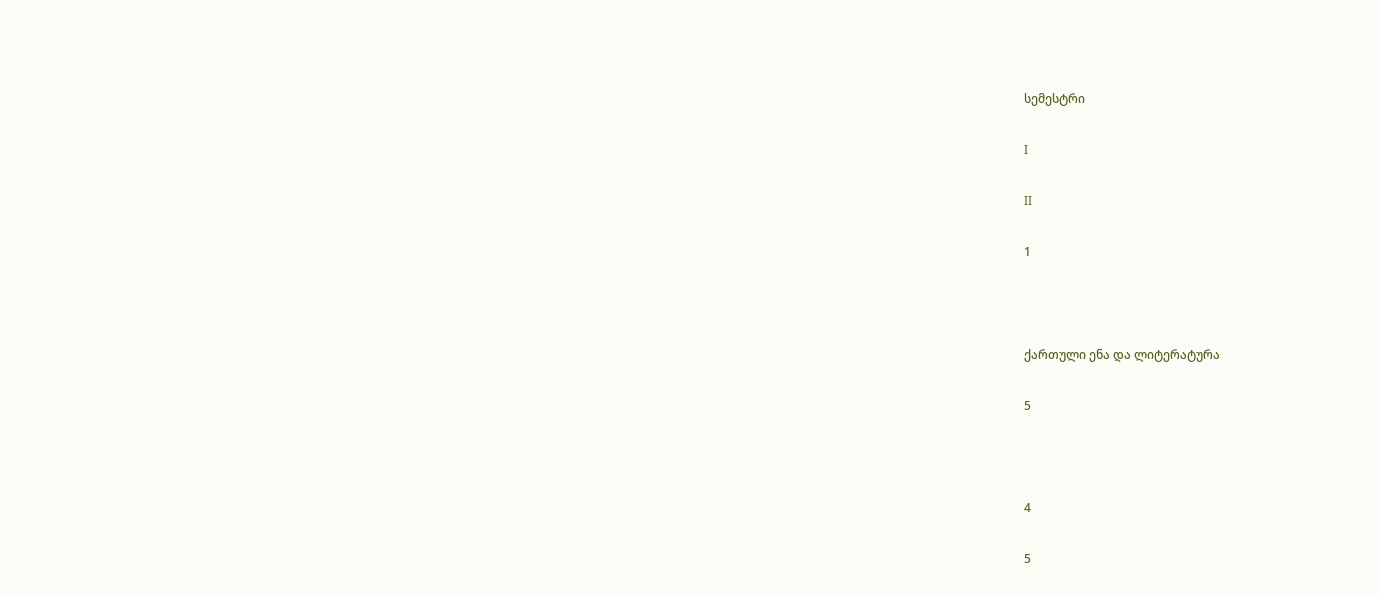სემესტრი

I

II

1



ქართული ენა და ლიტერატურა

5



4

5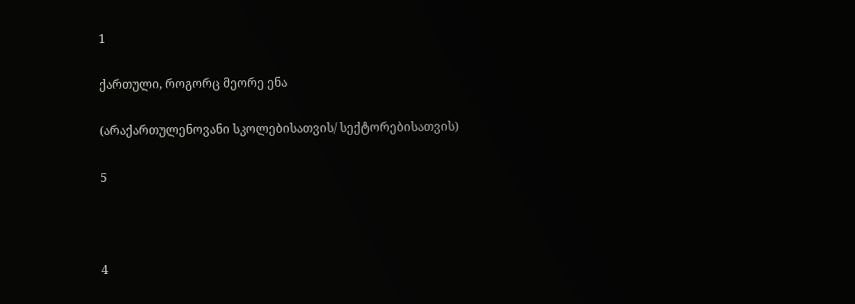1

ქართული, როგორც მეორე ენა

(არაქართულენოვანი სკოლებისათვის/ სექტორებისათვის)

5



4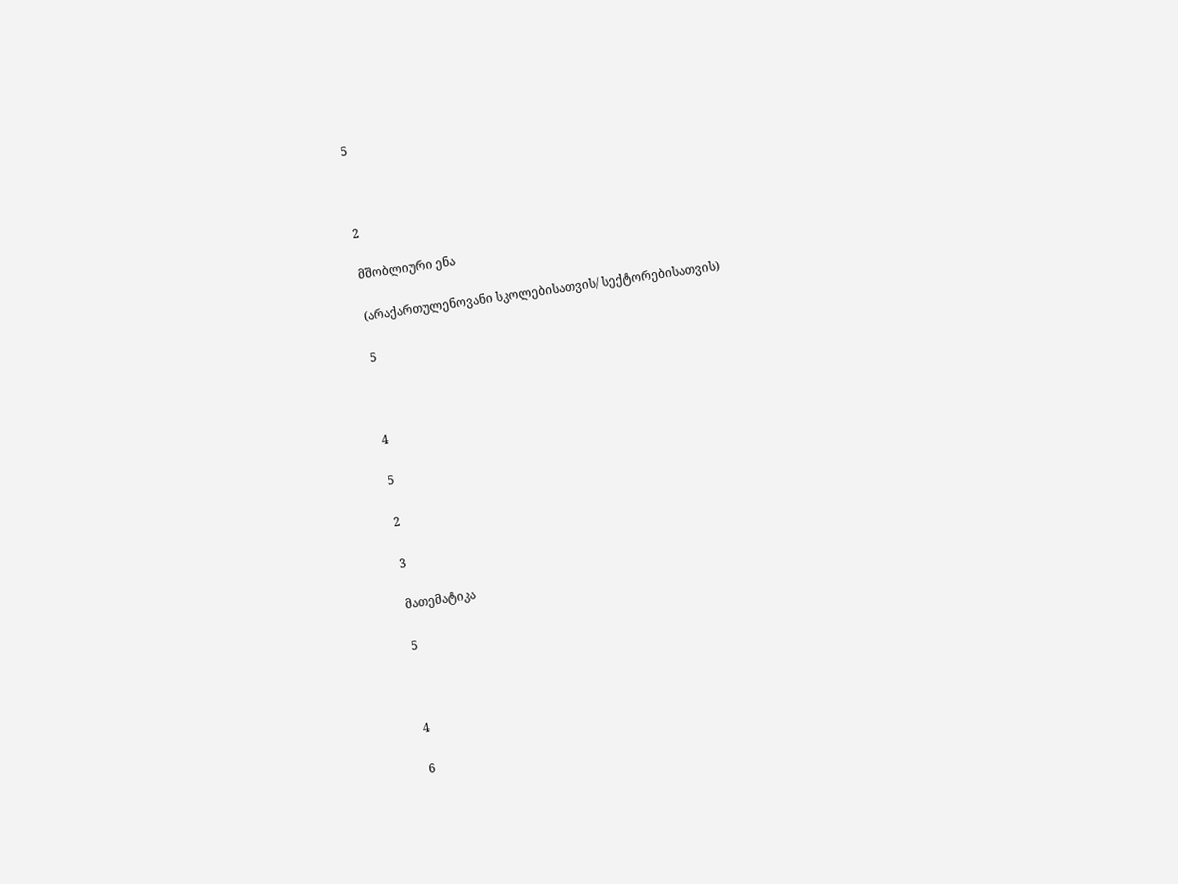5



2

მშობლიური ენა

(არაქართულენოვანი სკოლებისათვის/ სექტორებისათვის)

5



4

5

2

3

მათემატიკა

5



4

6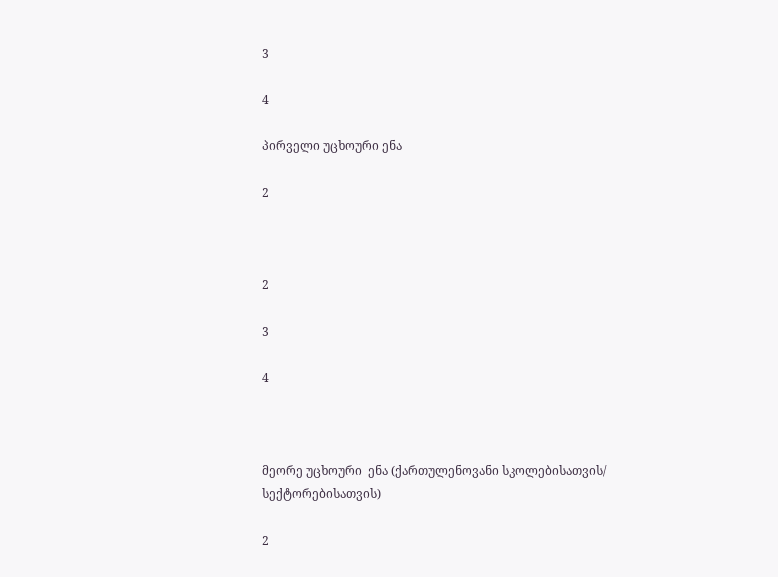3

4

პირველი უცხოური ენა

2



2

3

4



მეორე უცხოური  ენა (ქართულენოვანი სკოლებისათვის/ სექტორებისათვის)

2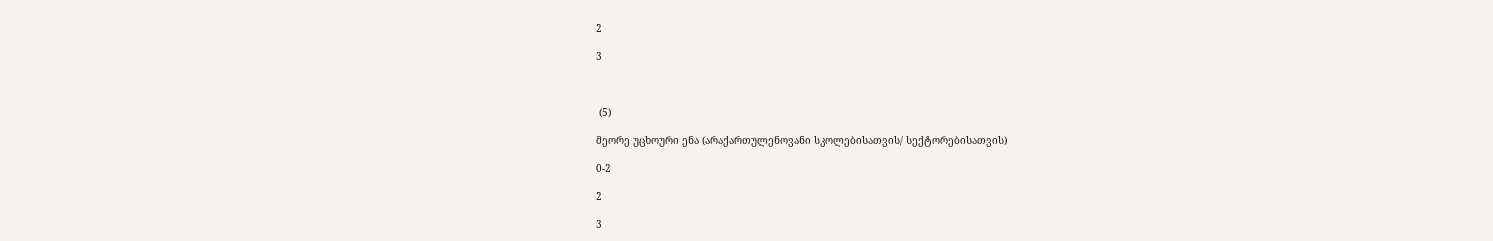2

3



 (5)

მეორე უცხოური ენა (არაქართულენოვანი სკოლებისათვის/ სექტორებისათვის)

0-2

2

3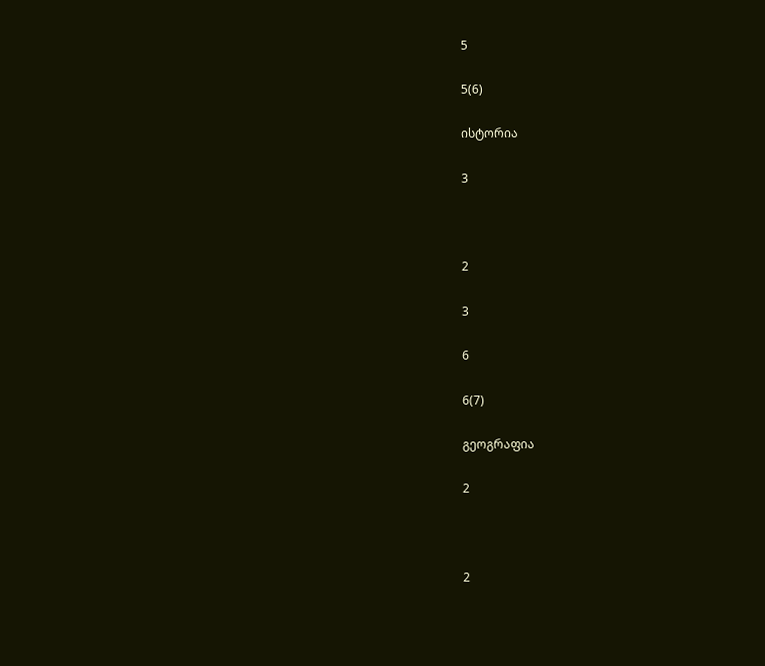5

5(6)

ისტორია

3



2

3

6

6(7)

გეოგრაფია

2



2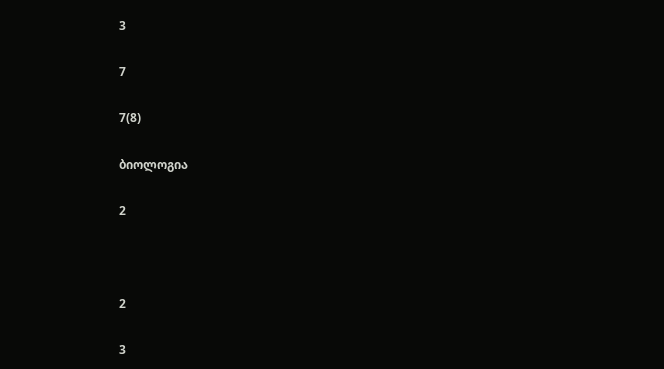3

7

7(8)

ბიოლოგია

2



2

3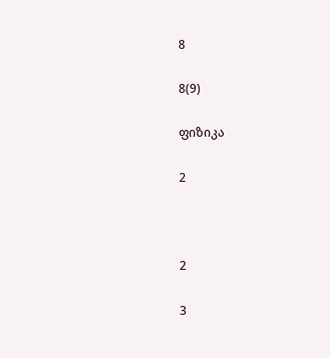8

8(9)

ფიზიკა

2



2

3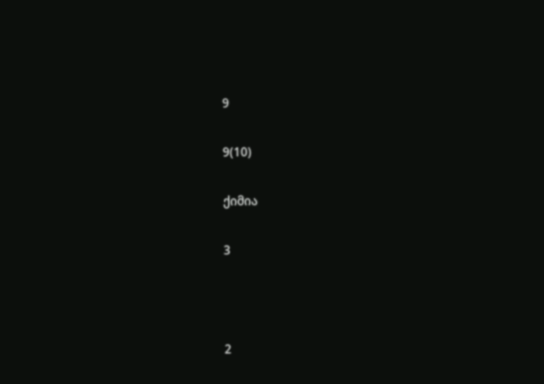9

9(10)

ქიმია

3



2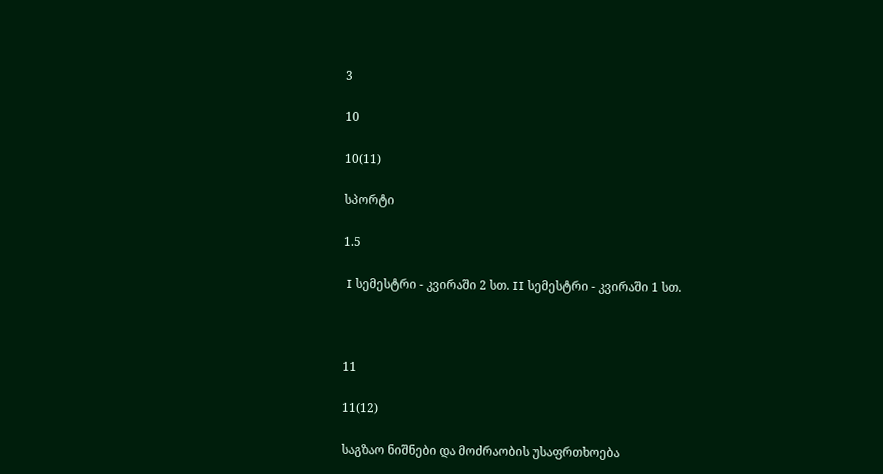3

10

10(11)

სპორტი

1.5

 I სემესტრი - კვირაში 2 სთ. II სემესტრი - კვირაში 1 სთ.



11

11(12)

საგზაო ნიშნები და მოძრაობის უსაფრთხოება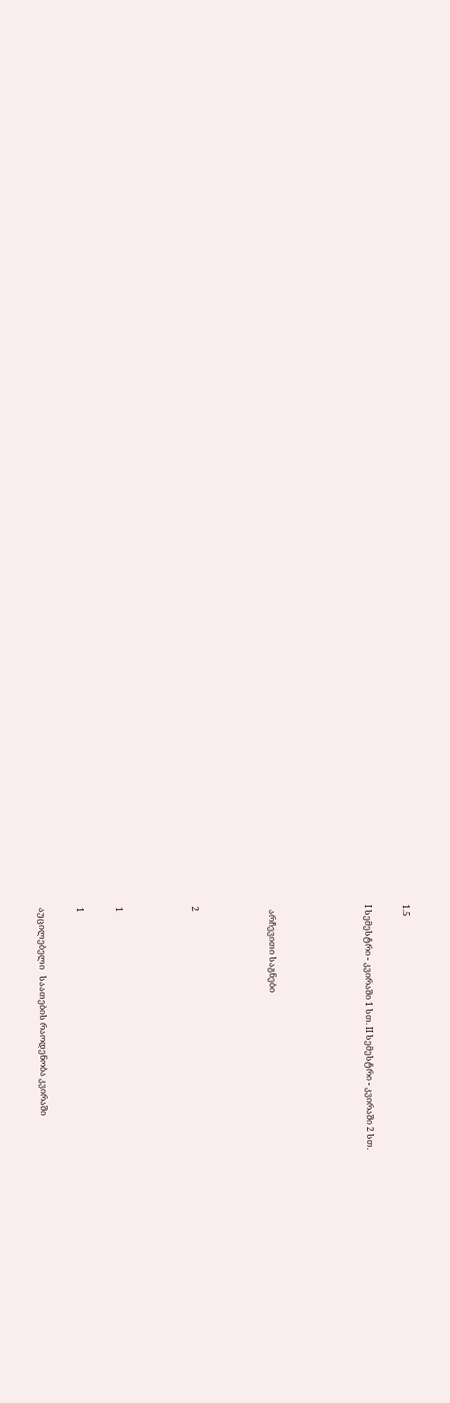1.5

I სემესტრი - კვირაში 1 სთ. II სემესტრი - კვირაში 2 სთ.




  არჩევითი საგნები



2



1

1

აუცილებელი   საათების რაოდენობა კვირაში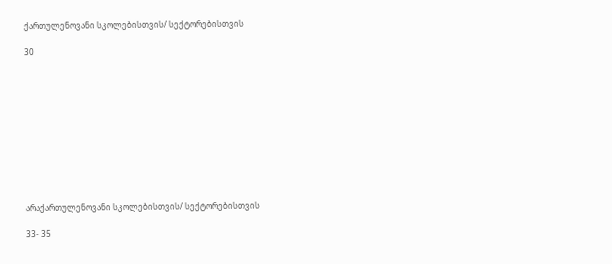ქართულენოვანი სკოლებისთვის/ სექტორებისთვის

30











არაქართულენოვანი სკოლებისთვის/ სექტორებისთვის

33- 35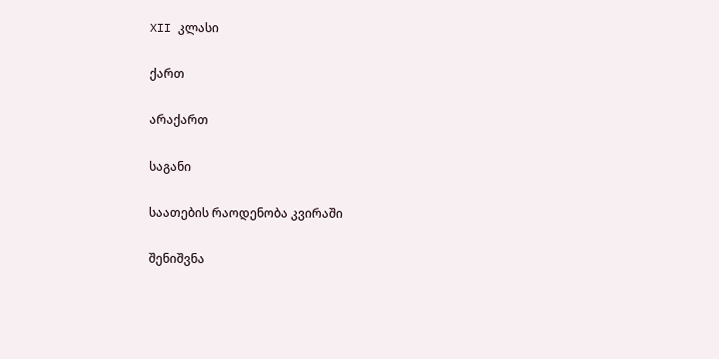XII კლასი

ქართ

არაქართ

საგანი

საათების რაოდენობა კვირაში

შენიშვნა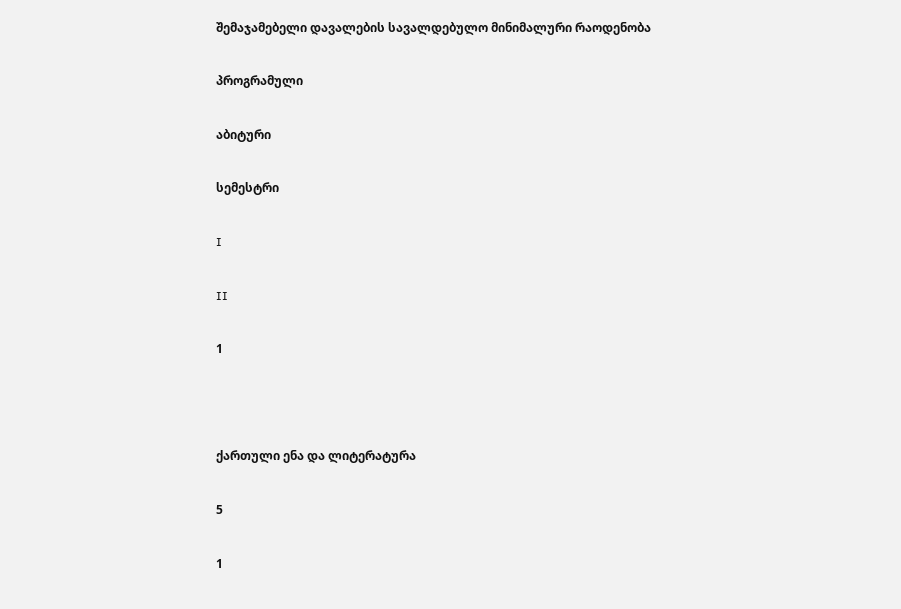შემაჯამებელი დავალების სავალდებულო მინიმალური რაოდენობა

პროგრამული

აბიტური

სემესტრი

I

II

1



ქართული ენა და ლიტერატურა

5

1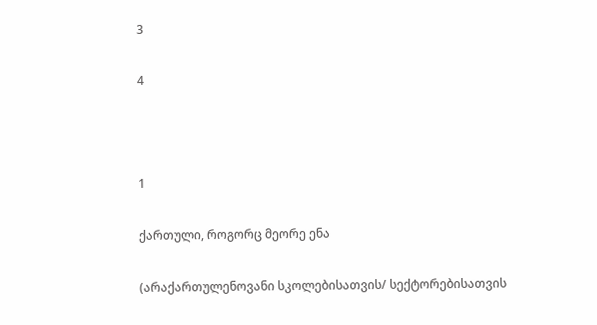3

4



1

ქართული, როგორც მეორე ენა

(არაქართულენოვანი სკოლებისათვის/ სექტორებისათვის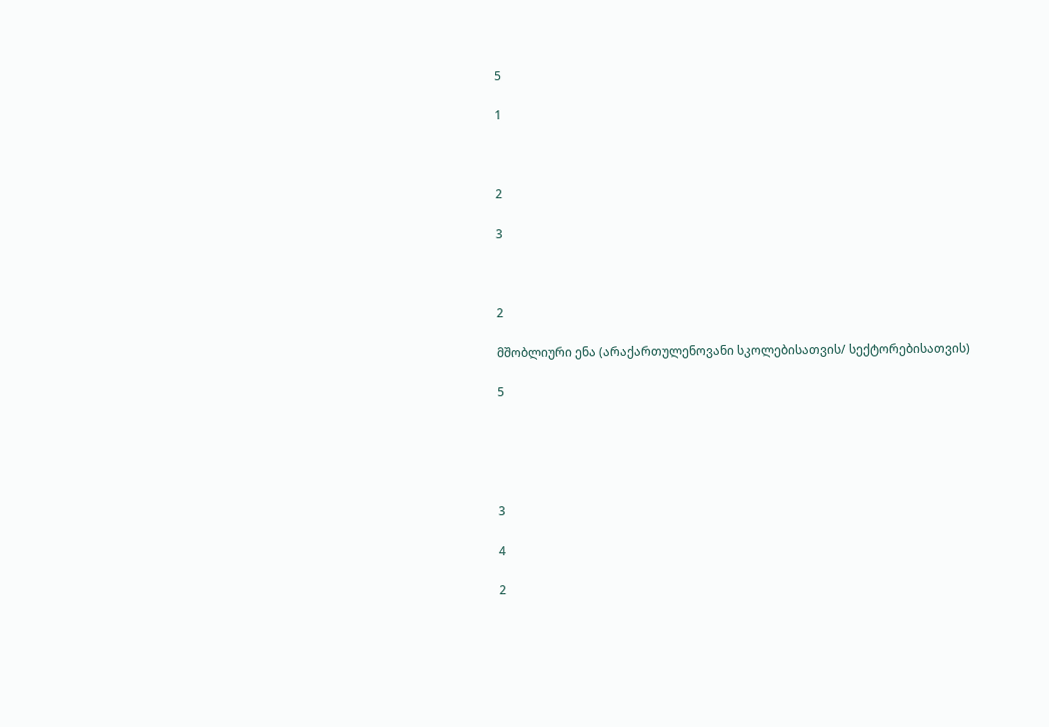5

1



2

3



2

მშობლიური ენა (არაქართულენოვანი სკოლებისათვის/ სექტორებისათვის)

5





3

4

2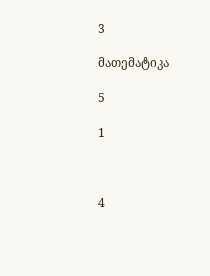3

მათემატიკა

5

1



4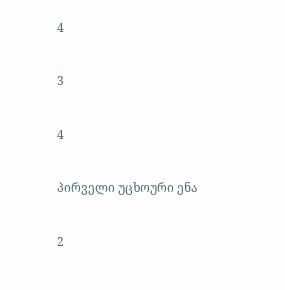4

3

4

პირველი უცხოური ენა

2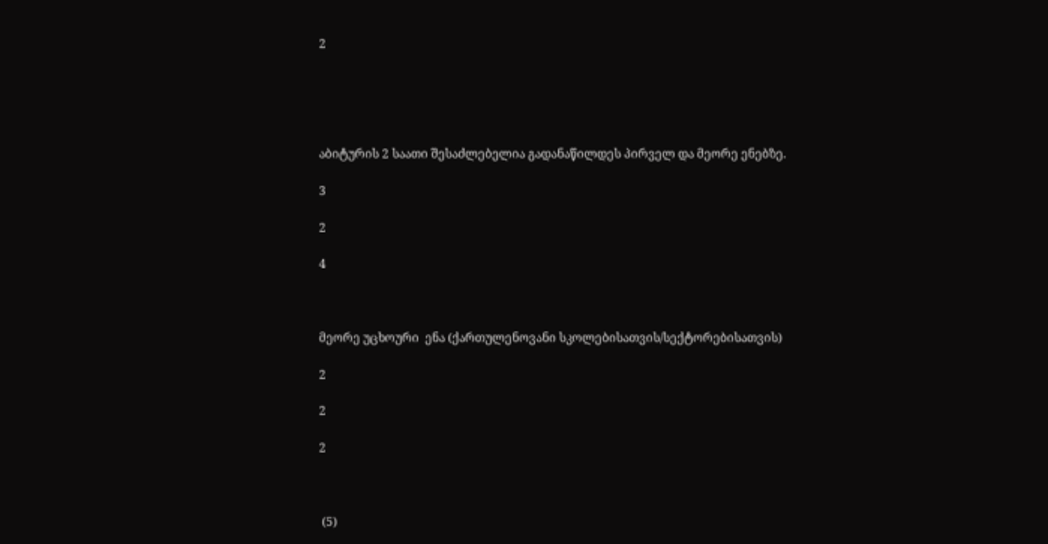2





აბიტურის 2 საათი შესაძლებელია გადანაწილდეს პირველ და მეორე ენებზე.

3

2

4



მეორე უცხოური  ენა (ქართულენოვანი სკოლებისათვის/სექტორებისათვის)

2

2

2



 (5)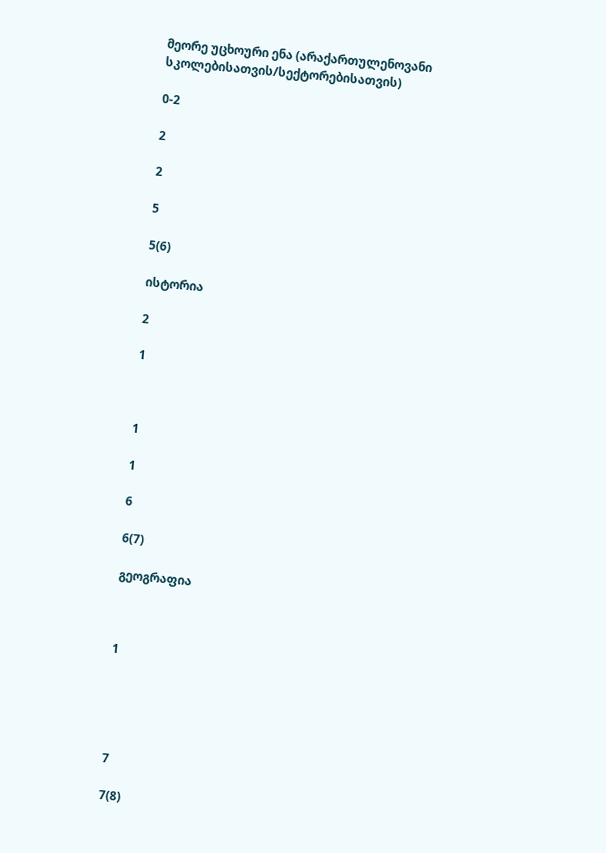მეორე უცხოური ენა (არაქართულენოვანი სკოლებისათვის/სექტორებისათვის)

0-2

2

2

5

5(6)

ისტორია

2

1



1

1

6

6(7)

გეოგრაფია



1





7

7(8)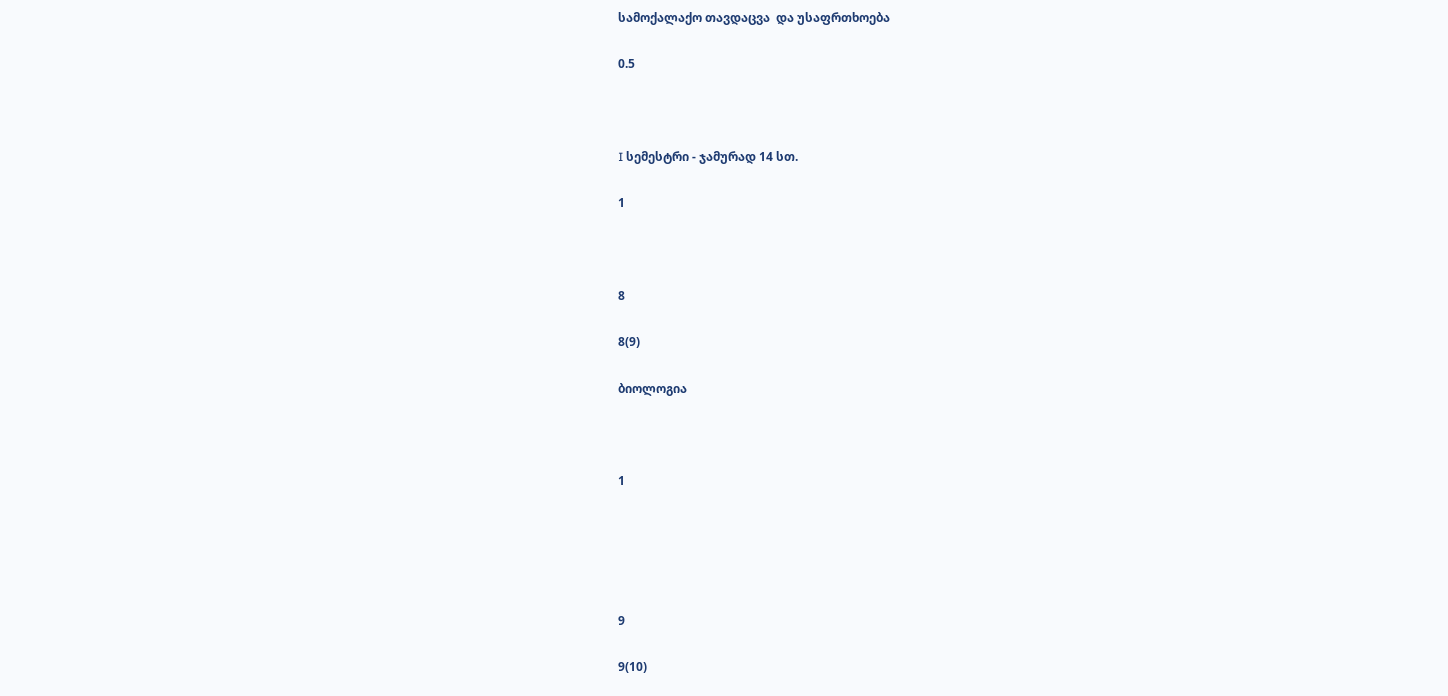სამოქალაქო თავდაცვა  და უსაფრთხოება

0.5



I სემესტრი - ჯამურად 14 სთ.

1



8

8(9)

ბიოლოგია



1





9

9(10)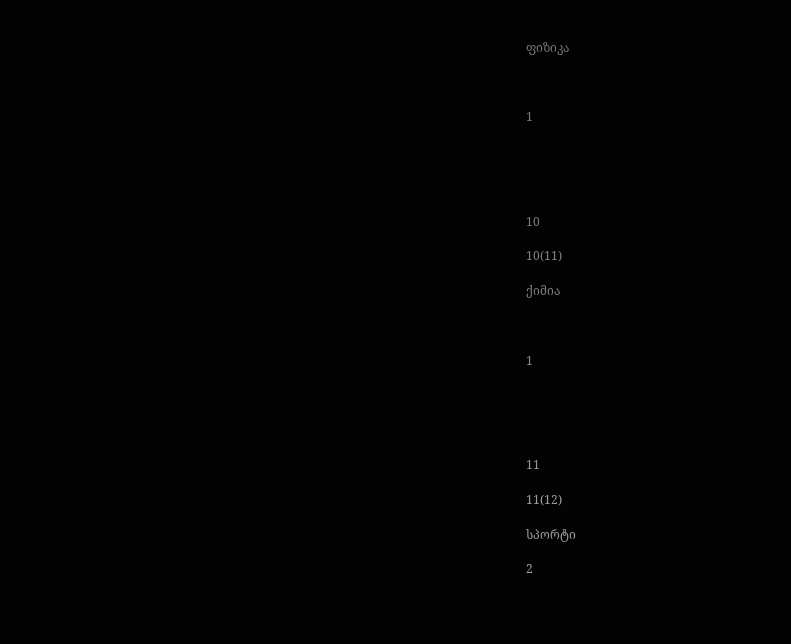ფიზიკა



1





10

10(11)

ქიმია



1





11

11(12)

სპორტი

2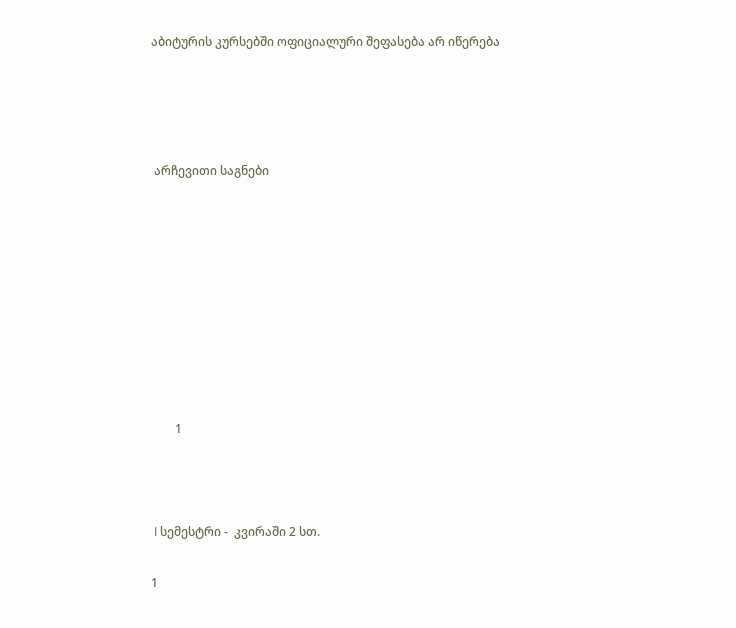აბიტურის კურსებში ოფიციალური შეფასება არ იწერება




 არჩევითი საგნები









        1



 I სემესტრი -  კვირაში 2 სთ.

1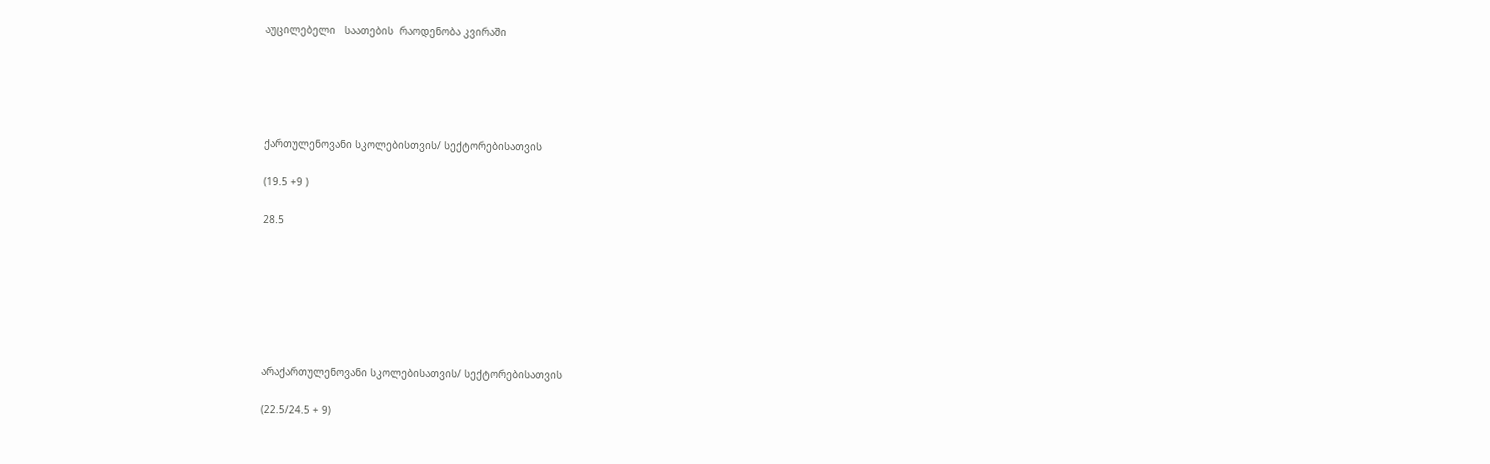აუცილებელი   საათების  რაოდენობა კვირაში





ქართულენოვანი სკოლებისთვის/ სექტორებისათვის

(19.5 +9 )

28.5







არაქართულენოვანი სკოლებისათვის/ სექტორებისათვის

(22.5/24.5 + 9)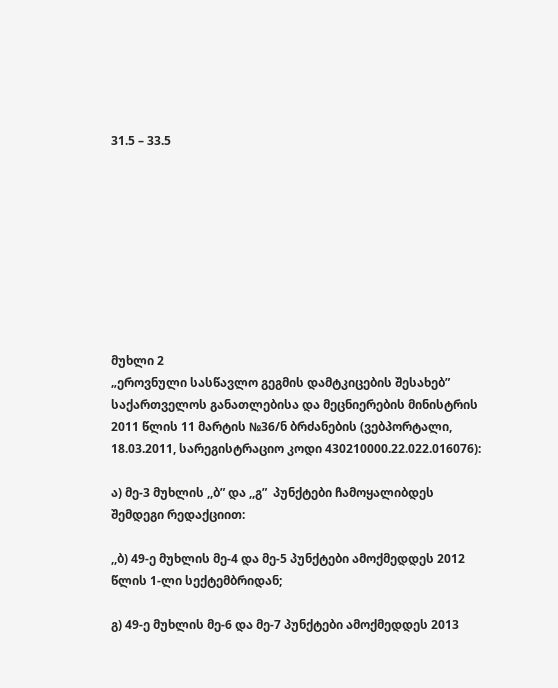31.5 – 33.5









მუხლი 2
„ეროვნული სასწავლო გეგმის დამტკიცების შესახებ” საქართველოს განათლებისა და მეცნიერების მინისტრის 2011 წლის 11 მარტის №36/ნ ბრძანების (ვებპორტალი, 18.03.2011, სარეგისტრაციო კოდი 430210000.22.022.016076):

ა) მე-3 მუხლის ,,ბ” და ,,გ”  პუნქტები ჩამოყალიბდეს შემდეგი რედაქციით:

,,ბ) 49-ე მუხლის მე-4 და მე-5 პუნქტები ამოქმედდეს 2012 წლის 1-ლი სექტემბრიდან;

გ) 49-ე მუხლის მე-6 და მე-7 პუნქტები ამოქმედდეს 2013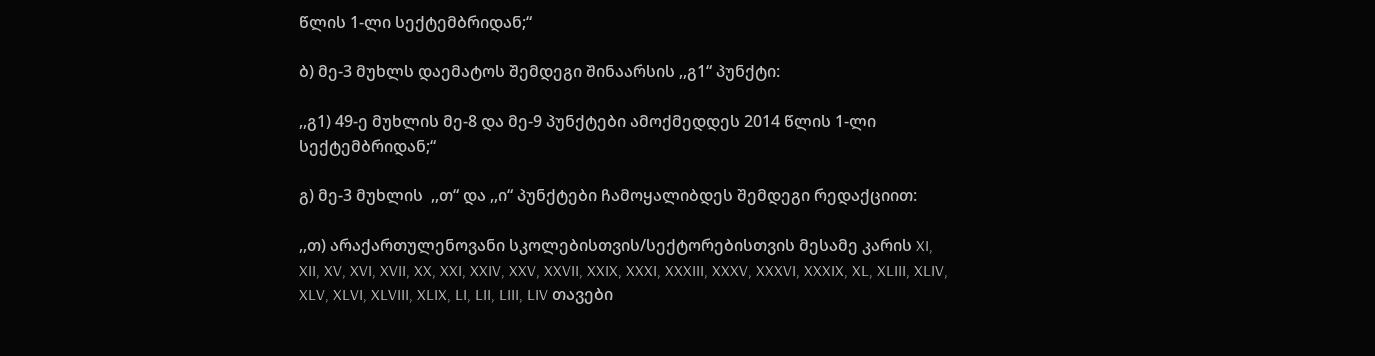წლის 1-ლი სექტემბრიდან;“

ბ) მე-3 მუხლს დაემატოს შემდეგი შინაარსის ,,გ1“ პუნქტი:

,,გ1) 49-ე მუხლის მე-8 და მე-9 პუნქტები ამოქმედდეს 2014 წლის 1-ლი სექტემბრიდან;“

გ) მე-3 მუხლის  ,,თ“ და ,,ი“ პუნქტები ჩამოყალიბდეს შემდეგი რედაქციით:

,,თ) არაქართულენოვანი სკოლებისთვის/სექტორებისთვის მესამე კარის XI, XII, XV, XVI, XVII, XX, XXI, XXIV, XXV, XXVII, XXIX, XXXI, XXXIII, XXXV, XXXVI, XXXIX, XL, XLIII, XLIV, XLV, XLVI, XLVIII, XLIX, LI, LII, LIII, LIV თავები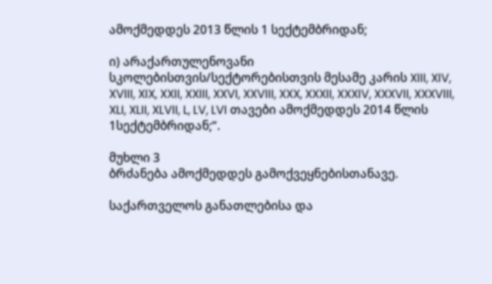ამოქმედდეს 2013 წლის 1 სექტემბრიდან;

ი) არაქართულენოვანი სკოლებისთვის/სექტორებისთვის მესამე კარის XIII, XIV, XVIII, XIX, XXII, XXIII, XXVI, XXVIII, XXX, XXXII, XXXIV, XXXVII, XXXVIII, XLI, XLII, XLVII, L, LV, LVI თავები ამოქმედდეს 2014 წლის 1სექტემბრიდან;“.

მუხლი 3
ბრძანება ამოქმედდეს გამოქვეყნებისთანავე.

საქართველოს განათლებისა და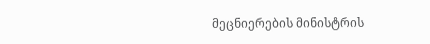მეცნიერების მინისტრის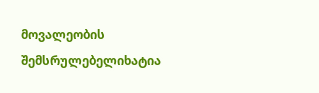მოვალეობის შემსრულებელიხატია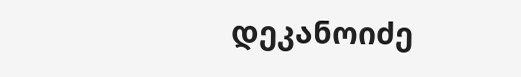დეკანოიძე